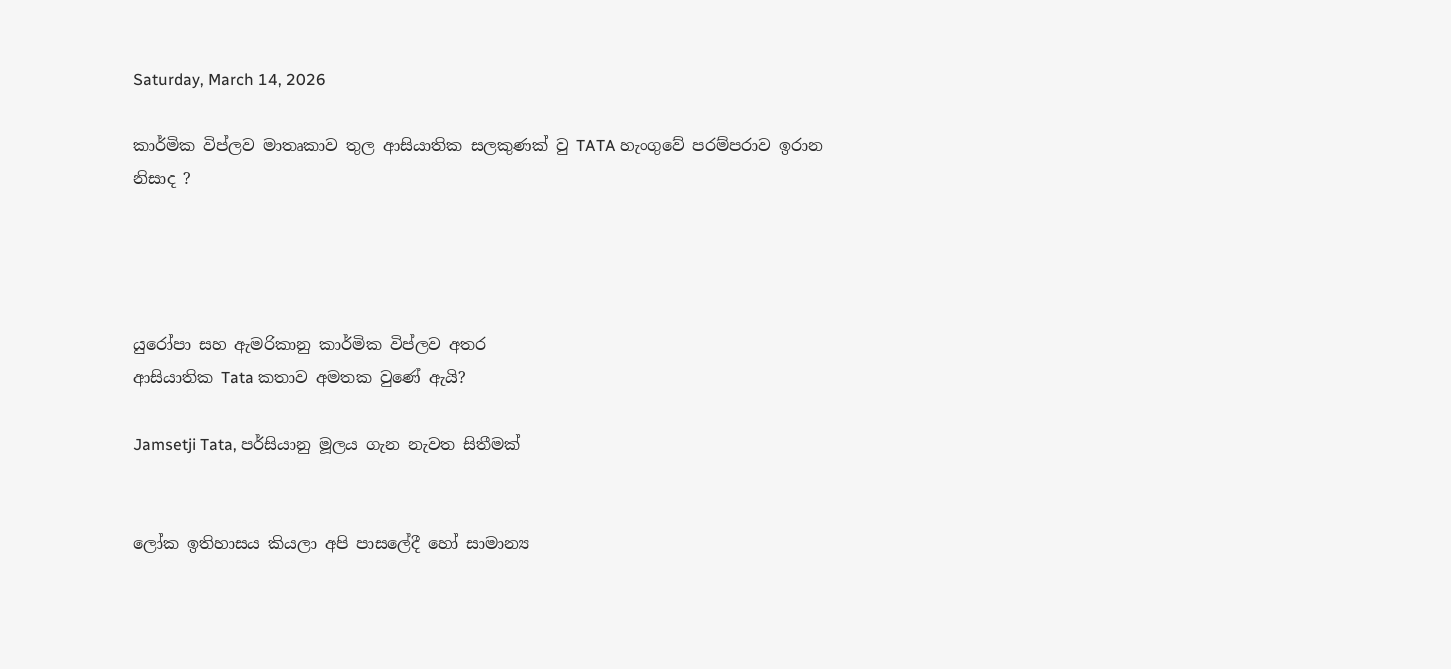Saturday, March 14, 2026

කාර්මික විප්ලව මාතෘකාව තුල ආසියාතික සලකුණක් වු TATA හැංගුවේ පරම්පරාව ඉරාන නිසාද ?




යුරෝපා සහ ඇමරිකානු කාර්මික විප්ලව අතර
ආසියාතික Tata කතාව අමතක වුණේ ඇයි?

Jamsetji Tata, පර්සියානු මූලය ගැන නැවත සිතීමක්


ලෝක ඉතිහාසය කියලා අපි පාසලේදී හෝ සාමාන්‍ය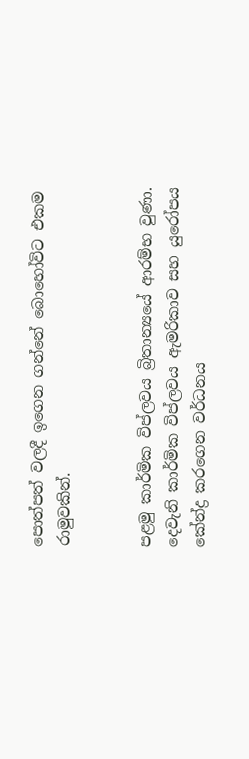පොත්පත් වලදී ඉගෙන ගන්නේ බොහෝවිට එකම රාමුවකින්.


පළමු කාර්මික විප්ලවය බ්‍රිතාන්‍යයේ ආරම්භ වුණා.
දෙවැනි කාර්මික විප්ලවය ඇමරිකාව සහ යුරෝපය කේන්ද්‍ර කරගෙන වර්ධනය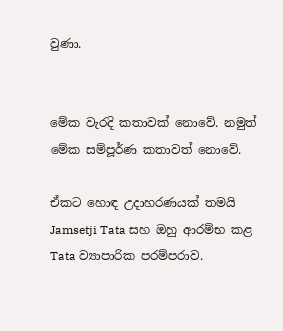වුණා.


මේක වැරදි කතාවක් නොවේ. නමුත් මේක සම්පූර්ණ කතාවත් නොවේ.

ඒකට හොඳ උදාහරණයක් තමයි Jamsetji Tata සහ ඔහු ආරම්භ කළ Tata ව්‍යාපාරික පරම්පරාව.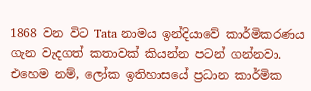1868 වන විට Tata නාමය ඉන්දියාවේ කාර්මිකරණය ගැන වැදගත් කතාවක් කියන්න පටන් ගන්නවා. එහෙම නම්, ලෝක ඉතිහාසයේ ප්‍රධාන කාර්මික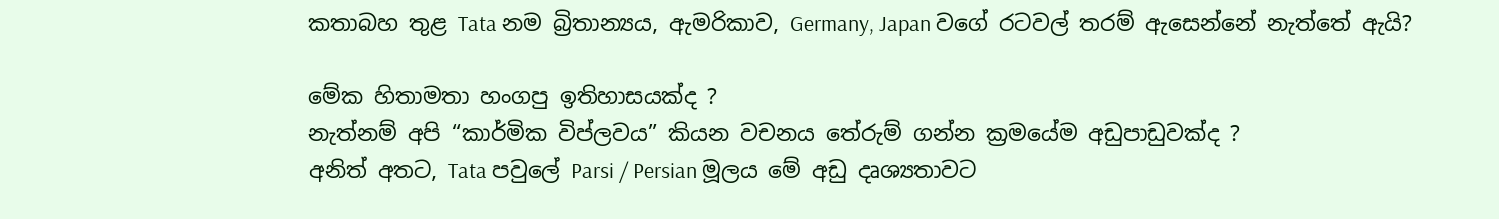කතාබහ තුළ Tata නම බ්‍රිතාන්‍යය, ඇමරිකාව, Germany, Japan වගේ රටවල් තරම් ඇසෙන්නේ නැත්තේ ඇයි?

මේක හිතාමතා හංගපු ඉතිහාසයක්ද ?
නැත්නම් අපි “කාර්මික විප්ලවය” කියන වචනය තේරුම් ගන්න ක්‍රමයේම අඩුපාඩුවක්ද ?
අනිත් අතට, Tata පවුලේ Parsi / Persian මූලය මේ අඩු දෘශ්‍යතාවට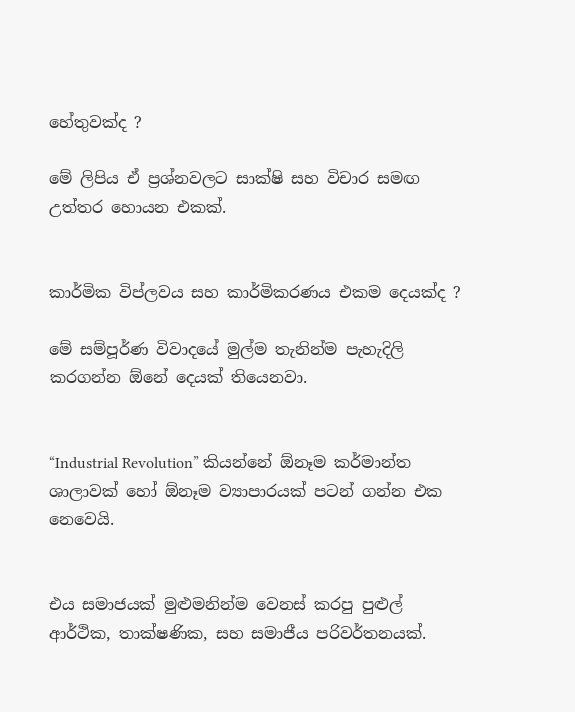හේතුවක්ද ?

මේ ලිපිය ඒ ප්‍රශ්නවලට සාක්ෂි සහ විචාර සමඟ උත්තර හොයන එකක්.


කාර්මික විප්ලවය සහ කාර්මිකරණය එකම දෙයක්ද ?

මේ සම්පූර්ණ විවාදයේ මුල්ම තැනින්ම පැහැදිලි කරගන්න ඕනේ දෙයක් තියෙනවා.


“Industrial Revolution” කියන්නේ ඕනෑම කර්මාන්ත ශාලාවක් හෝ ඕනෑම ව්‍යාපාරයක් පටන් ගන්න එක නෙවෙයි.


එය සමාජයක් මුළුමනින්ම වෙනස් කරපු පුළුල් ආර්ථික, තාක්ෂණික, සහ සමාජීය පරිවර්තනයක්.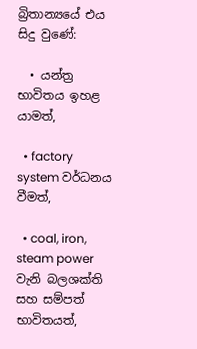බ්‍රිතාන්‍යයේ එය සිදු වුණේ:

  • යන්ත්‍ර භාවිතය ඉහළ යාමත්,

  • factory system වර්ධනය වීමත්,

  • coal, iron, steam power වැනි බලශක්ති සහ සම්පත් භාවිතයත්,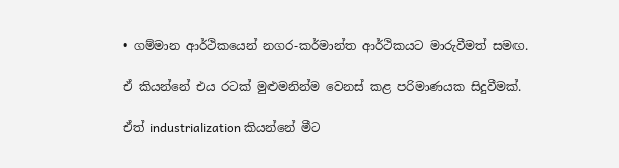• ගම්මාන ආර්ථිකයෙන් නගර-කර්මාන්ත ආර්ථිකයට මාරුවීමත් සමඟ.

ඒ කියන්නේ එය රටක් මුළුමනින්ම වෙනස් කළ පරිමාණයක සිදුවීමක්.

ඒත් industrialization කියන්නේ මීට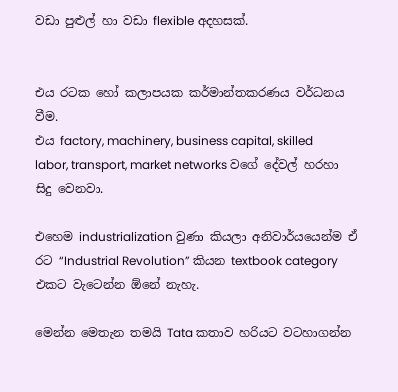වඩා පුළුල් හා වඩා flexible අදහසක්.


එය රටක හෝ කලාපයක කර්මාන්තකරණය වර්ධනය වීම.
එය factory, machinery, business capital, skilled labor, transport, market networks වගේ දේවල් හරහා සිදු වෙනවා.

එහෙම industrialization වුණා කියලා අනිවාර්යයෙන්ම ඒ රට “Industrial Revolution” කියන textbook category එකට වැටෙන්න ඕනේ නැහැ.

මෙන්න මෙතැන තමයි Tata කතාව හරියට වටහාගන්න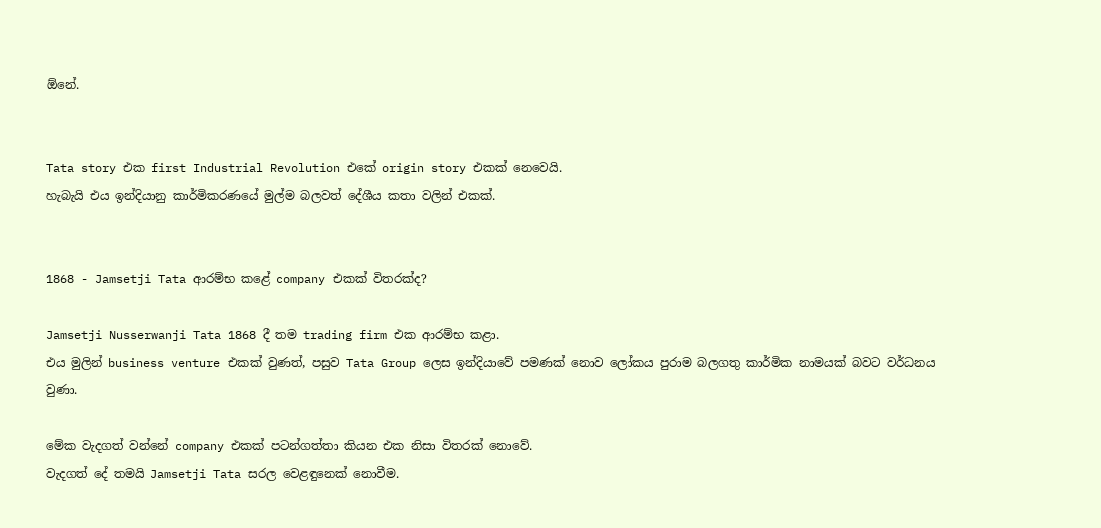ඕනේ.


Tata story එක first Industrial Revolution එකේ origin story එකක් නෙවෙයි.
හැබැයි එය ඉන්දියානු කාර්මිකරණයේ මුල්ම බලවත් දේශීය කතා වලින් එකක්.


1868 - Jamsetji Tata ආරම්භ කළේ company එකක් විතරක්ද?

Jamsetji Nusserwanji Tata 1868 දී තම trading firm එක ආරම්භ කළා.
එය මුලින් business venture එකක් වුණත්, පසුව Tata Group ලෙස ඉන්දියාවේ පමණක් නොව ලෝකය පුරාම බලගතු කාර්මික නාමයක් බවට වර්ධනය වුණා.

මේක වැදගත් වන්නේ company එකක් පටන්ගත්තා කියන එක නිසා විතරක් නොවේ.
වැදගත් දේ තමයි Jamsetji Tata සරල වෙළඳුනෙක් නොවීම.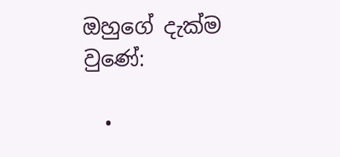ඔහුගේ දැක්ම වුණේ:

  •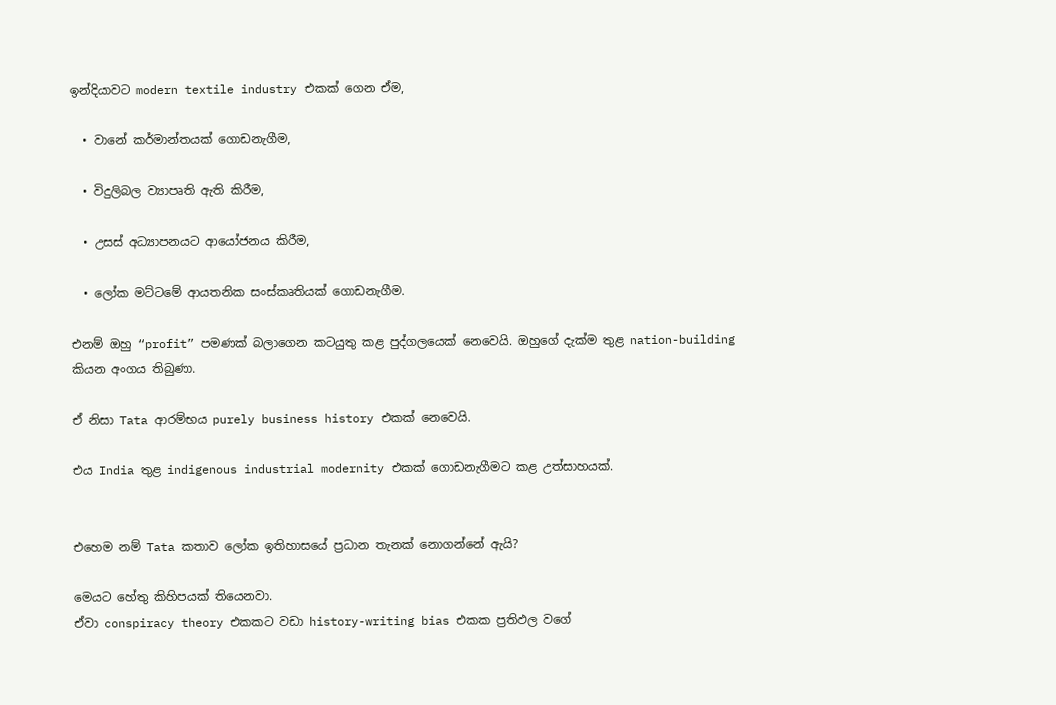ඉන්දියාවට modern textile industry එකක් ගෙන ඒම,

  • වානේ කර්මාන්තයක් ගොඩනැගීම,

  • විදුලිබල ව්‍යාපෘති ඇති කිරීම,

  • උසස් අධ්‍යාපනයට ආයෝජනය කිරීම,

  • ලෝක මට්ටමේ ආයතනික සංස්කෘතියක් ගොඩනැගීම.

එනම් ඔහු “profit” පමණක් බලාගෙන කටයුතු කළ පුද්ගලයෙක් නෙවෙයි. ඔහුගේ දැක්ම තුළ nation-building කියන අංගය තිබුණා.

ඒ නිසා Tata ආරම්භය purely business history එකක් නෙවෙයි.

එය India තුළ indigenous industrial modernity එකක් ගොඩනැගීමට කළ උත්සාහයක්.


එහෙම නම් Tata කතාව ලෝක ඉතිහාසයේ ප්‍රධාන තැනක් නොගන්නේ ඇයි?

මෙයට හේතු කිහිපයක් තියෙනවා.
ඒවා conspiracy theory එකකට වඩා history-writing bias එකක ප්‍රතිඵල වගේ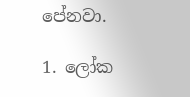පේනවා.

1. ලෝක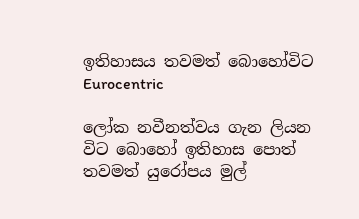ඉතිහාසය තවමත් බොහෝවිට Eurocentric

ලෝක නවීනත්වය ගැන ලියන විට බොහෝ ඉතිහාස පොත් තවමත් යුරෝපය මුල්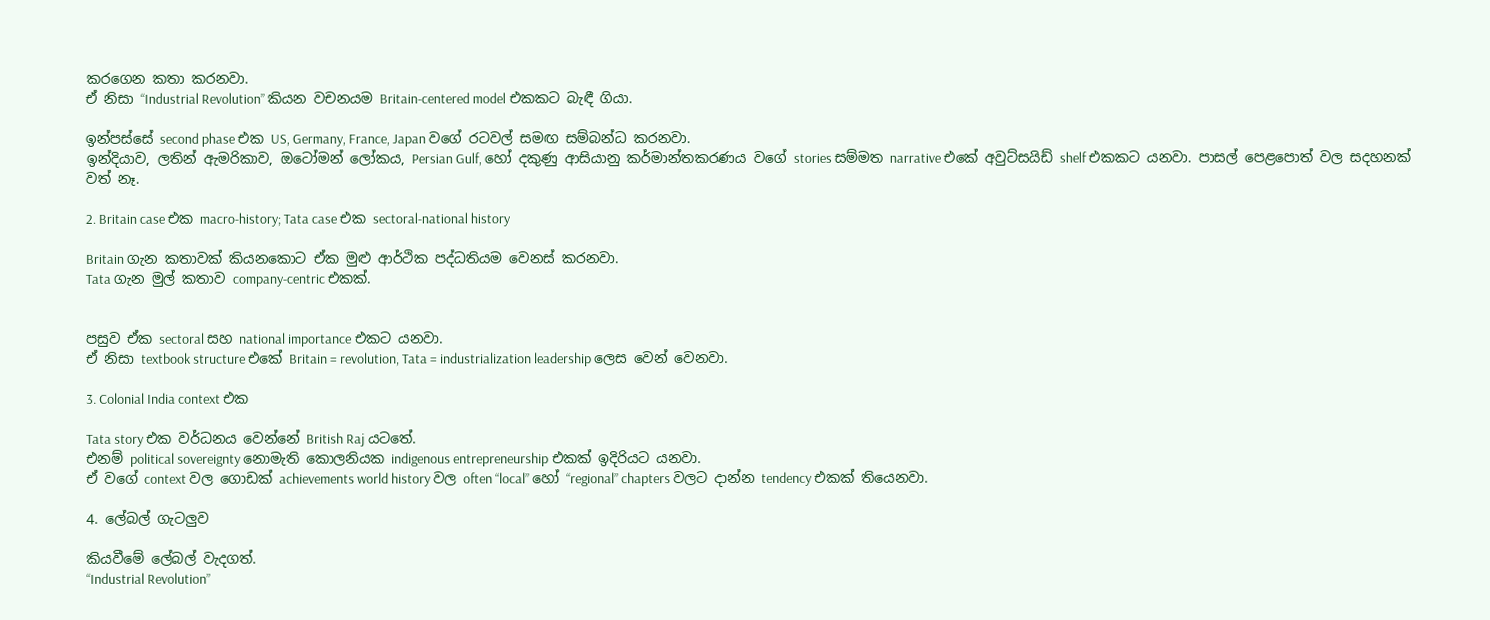කරගෙන කතා කරනවා.
ඒ නිසා “Industrial Revolution” කියන වචනයම Britain-centered model එකකට බැඳී ගියා.

ඉන්පස්සේ second phase එක US, Germany, France, Japan වගේ රටවල් සමඟ සම්බන්ධ කරනවා.
ඉන්දියාව, ලතින් ඇමරිකාව, ඔටෝමන් ලෝකය, Persian Gulf, හෝ දකුණු ආසියානු කර්මාන්තකරණය වගේ stories සම්මත narrative එකේ අවුට්සයිඩ් shelf එකකට යනවා. පාසල් පෙළපොත් වල සදහනක් වත් නෑ.

2. Britain case එක macro-history; Tata case එක sectoral-national history

Britain ගැන කතාවක් කියනකොට ඒක මුළු ආර්ථික පද්ධතියම වෙනස් කරනවා.
Tata ගැන මුල් කතාව company-centric එකක්.


පසුව ඒක sectoral සහ national importance එකට යනවා.
ඒ නිසා textbook structure එකේ Britain = revolution, Tata = industrialization leadership ලෙස වෙන් වෙනවා.

3. Colonial India context එක

Tata story එක වර්ධනය වෙන්නේ British Raj යටතේ.
එනම් political sovereignty නොමැති කොලනියක indigenous entrepreneurship එකක් ඉදිරියට යනවා.
ඒ වගේ context වල ගොඩක් achievements world history වල often “local” හෝ “regional” chapters වලට දාන්න tendency එකක් තියෙනවා.

4. ලේබල් ගැටලුව

කියවීමේ ලේබල් වැදගත්.
“Industrial Revolution”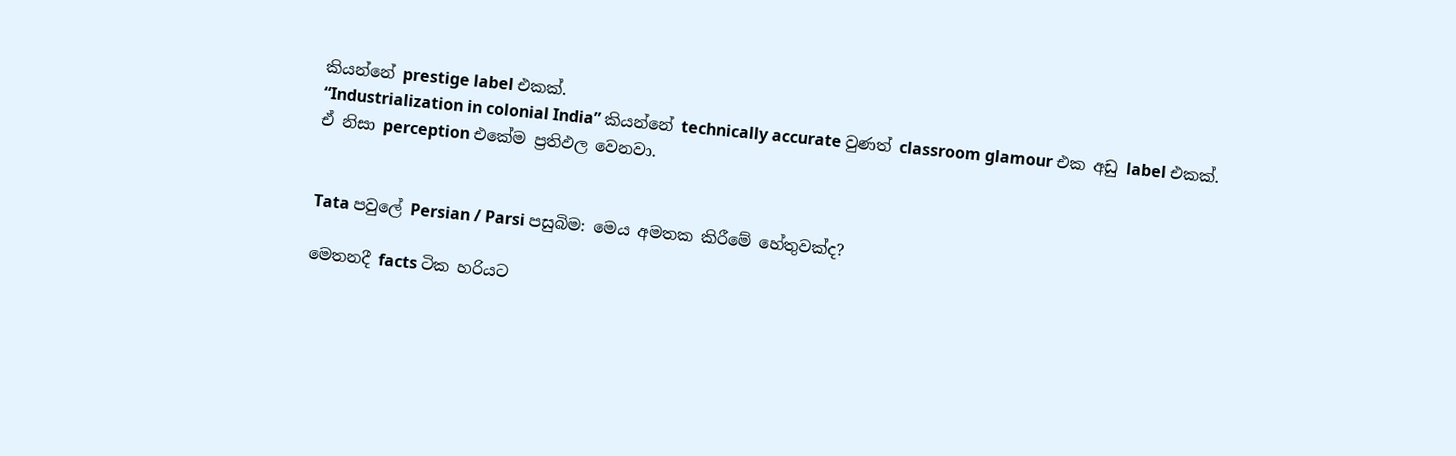කියන්නේ prestige label එකක්.
“Industrialization in colonial India” කියන්නේ technically accurate වුණත් classroom glamour එක අඩු label එකක්.
ඒ නිසා perception එකේම ප්‍රතිඵල වෙනවා.


Tata පවුලේ Persian / Parsi පසුබිම: මෙය අමතක කිරීමේ හේතුවක්ද?

මෙතනදී facts ටික හරියට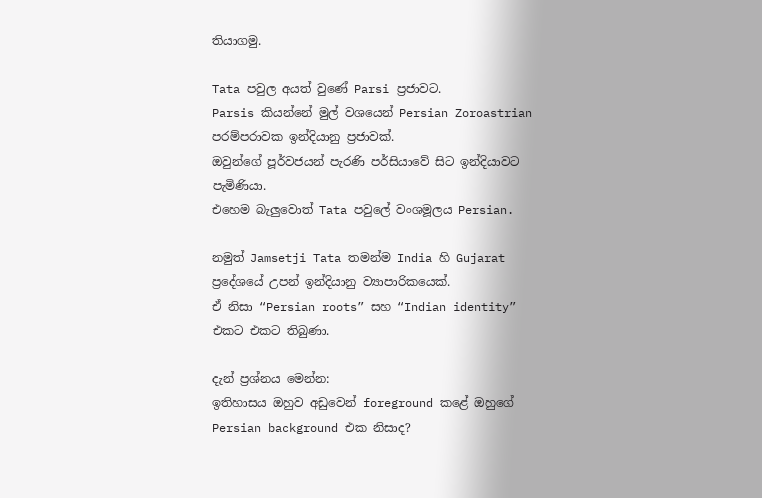තියාගමු.

Tata පවුල අයත් වුණේ Parsi ප්‍රජාවට.
Parsis කියන්නේ මුල් වශයෙන් Persian Zoroastrian පරම්පරාවක ඉන්දියානු ප්‍රජාවක්.
ඔවුන්ගේ පූර්වජයන් පැරණි පර්සියාවේ සිට ඉන්දියාවට පැමිණියා.
එහෙම බැලුවොත් Tata පවුලේ වංශමූලය Persian.

නමුත් Jamsetji Tata තමන්ම India හි Gujarat ප්‍රදේශයේ උපන් ඉන්දියානු ව්‍යාපාරිකයෙක්.
ඒ නිසා “Persian roots” සහ “Indian identity” එකට එකට තිබුණා.

දැන් ප්‍රශ්නය මෙන්න:
ඉතිහාසය ඔහුව අඩුවෙන් foreground කළේ ඔහුගේ Persian background එක නිසාද?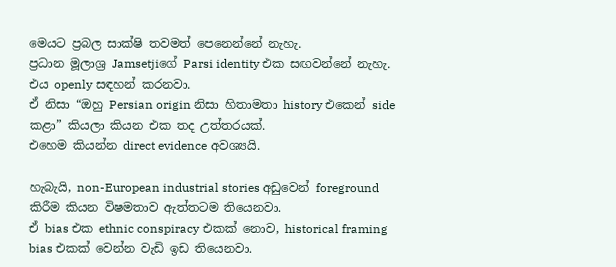මෙයට ප්‍රබල සාක්ෂි තවමත් පෙනෙන්නේ නැහැ.
ප්‍රධාන මූලාශ්‍ර Jamsetjiගේ Parsi identity එක සඟවන්නේ නැහැ. එය openly සඳහන් කරනවා.
ඒ නිසා “ඔහු Persian origin නිසා හිතාමතා history එකෙන් side කළා” කියලා කියන එක තද උත්තරයක්.
එහෙම කියන්න direct evidence අවශ්‍යයි.

හැබැයි, non-European industrial stories අඩුවෙන් foreground කිරීම කියන විෂමතාව ඇත්තටම තියෙනවා.
ඒ bias එක ethnic conspiracy එකක් නොව, historical framing bias එකක් වෙන්න වැඩි ඉඩ තියෙනවා.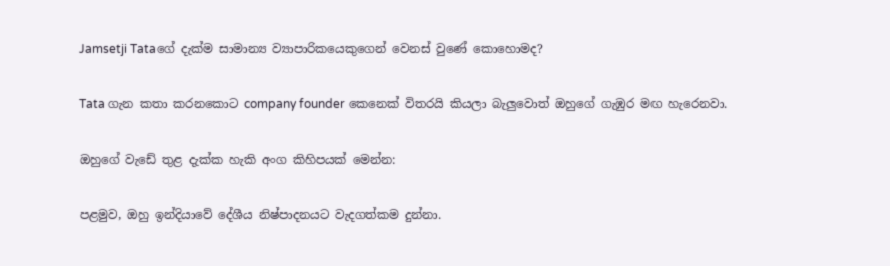Jamsetji Tataගේ දැක්ම සාමාන්‍ය ව්‍යාපාරිකයෙකුගෙන් වෙනස් වුණේ කොහොමද?

Tata ගැන කතා කරනකොට company founder කෙනෙක් විතරයි කියලා බැලුවොත් ඔහුගේ ගැඹුර මඟ හැරෙනවා.

ඔහුගේ වැඩේ තුළ දැක්ක හැකි අංග කිහිපයක් මෙන්න:

පළමුව, ඔහු ඉන්දියාවේ දේශීය නිෂ්පාදනයට වැදගත්කම දුන්නා.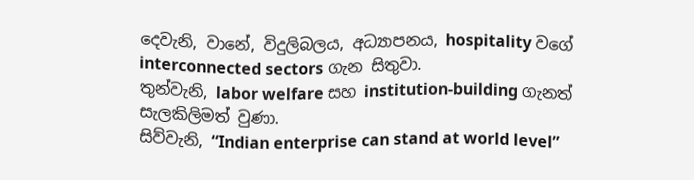දෙවැනි, වානේ, විදුලිබලය, අධ්‍යාපනය, hospitality වගේ interconnected sectors ගැන සිතුවා.
තුන්වැනි, labor welfare සහ institution-building ගැනත් සැලකිලිමත් වුණා.
සිව්වැනි, “Indian enterprise can stand at world level”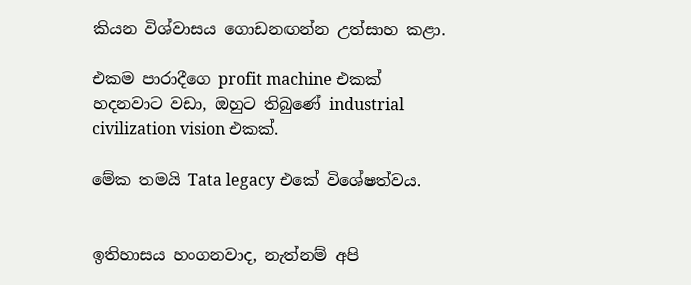කියන විශ්වාසය ගොඩනඟන්න උත්සාහ කළා.

එකම පාරාදීගෙ profit machine එකක් හදනවාට වඩා, ඔහුට තිබුණේ industrial civilization vision එකක්.

මේක තමයි Tata legacy එකේ විශේෂත්වය.


ඉතිහාසය හංගනවාද, නැත්නම් අපි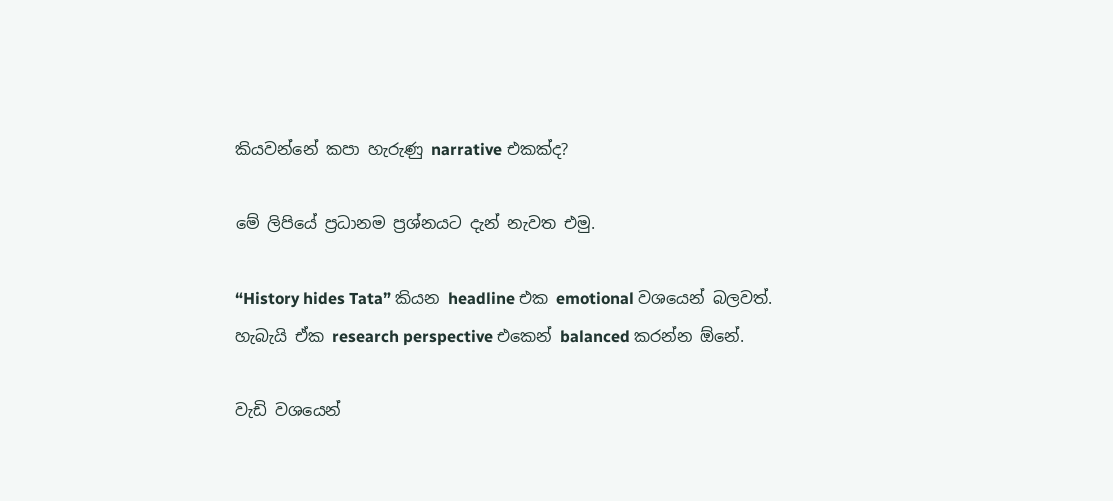කියවන්නේ කපා හැරුණු narrative එකක්ද?

මේ ලිපියේ ප්‍රධානම ප්‍රශ්නයට දැන් නැවත එමු.

“History hides Tata” කියන headline එක emotional වශයෙන් බලවත්.
හැබැයි ඒක research perspective එකෙන් balanced කරන්න ඕනේ.

වැඩි වශයෙන්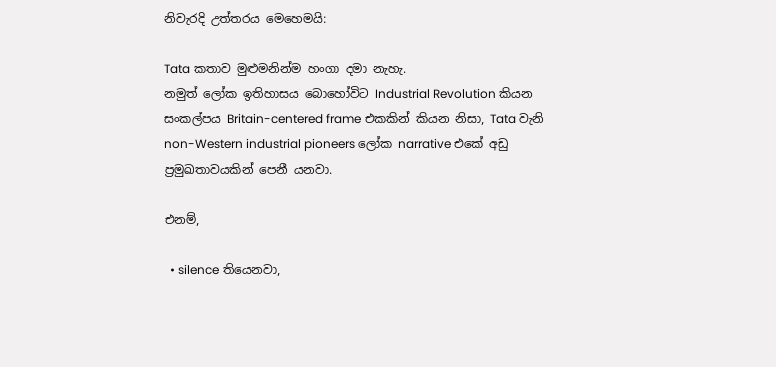නිවැරදි උත්තරය මෙහෙමයි:

Tata කතාව මුළුමනින්ම හංගා දමා නැහැ.
නමුත් ලෝක ඉතිහාසය බොහෝවිට Industrial Revolution කියන සංකල්පය Britain-centered frame එකකින් කියන නිසා, Tata වැනි non-Western industrial pioneers ලෝක narrative එකේ අඩු ප්‍රමුඛතාවයකින් පෙනී යනවා.

එනම්,

  • silence තියෙනවා,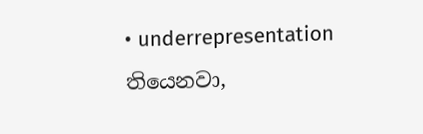• underrepresentation තියෙනවා,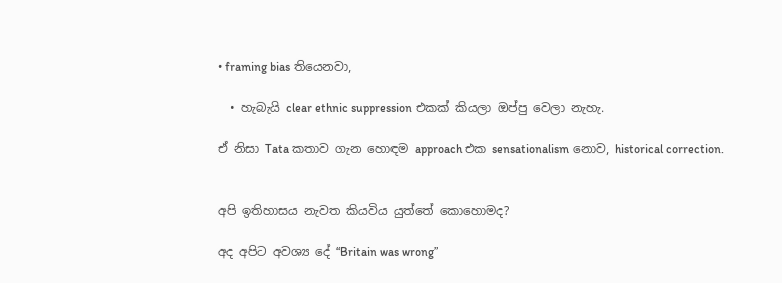• framing bias තියෙනවා,

  • හැබැයි clear ethnic suppression එකක් කියලා ඔප්පු වෙලා නැහැ.

ඒ නිසා Tata කතාව ගැන හොඳම approach එක sensationalism නොව, historical correction.


අපි ඉතිහාසය නැවත කියවිය යුත්තේ කොහොමද?

අද අපිට අවශ්‍ය දේ “Britain was wrong”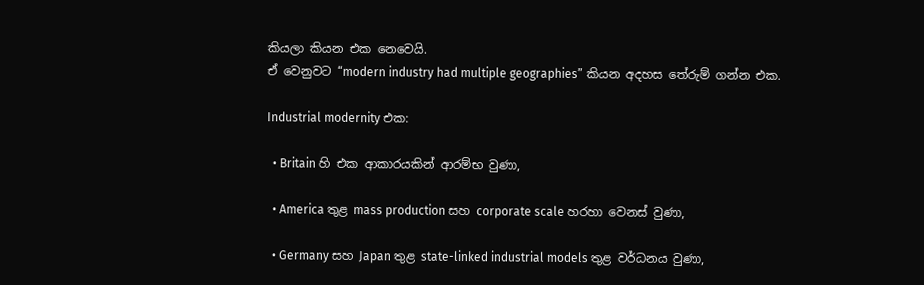කියලා කියන එක නෙවෙයි.
ඒ වෙනුවට “modern industry had multiple geographies” කියන අදහස තේරුම් ගන්න එක.

Industrial modernity එක:

  • Britain හි එක ආකාරයකින් ආරම්භ වුණා,

  • America තුළ mass production සහ corporate scale හරහා වෙනස් වුණා,

  • Germany සහ Japan තුළ state-linked industrial models තුළ වර්ධනය වුණා,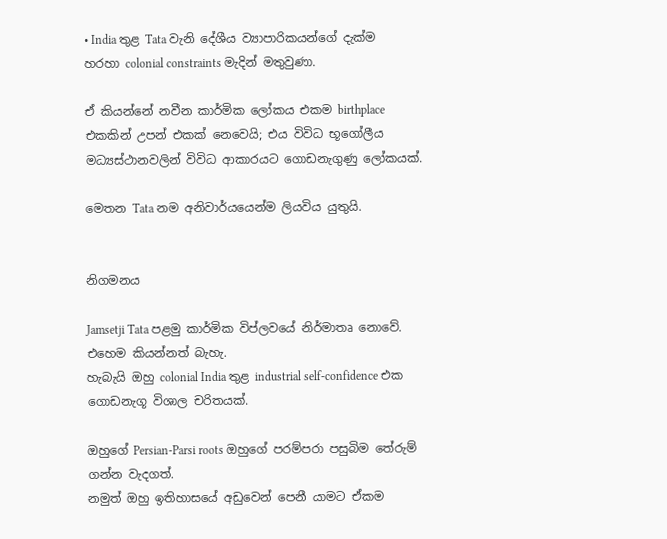• India තුළ Tata වැනි දේශීය ව්‍යාපාරිකයන්ගේ දැක්ම හරහා colonial constraints මැදින් මතුවුණා.

ඒ කියන්නේ නවීන කාර්මික ලෝකය එකම birthplace එකකින් උපන් එකක් නෙවෙයි; එය විවිධ භූගෝලීය මධ්‍යස්ථානවලින් විවිධ ආකාරයට ගොඩනැගුණු ලෝකයක්.

මෙතන Tata නම අනිවාර්යයෙන්ම ලියවිය යුතුයි.


නිගමනය

Jamsetji Tata පළමු කාර්මික විප්ලවයේ නිර්මාතෘ නොවේ.
එහෙම කියන්නත් බැහැ.
හැබැයි ඔහු colonial India තුළ industrial self-confidence එක ගොඩනැගූ විශාල චරිතයක්.

ඔහුගේ Persian-Parsi roots ඔහුගේ පරම්පරා පසුබිම තේරුම් ගන්න වැදගත්.
නමුත් ඔහු ඉතිහාසයේ අඩුවෙන් පෙනී යාමට ඒකම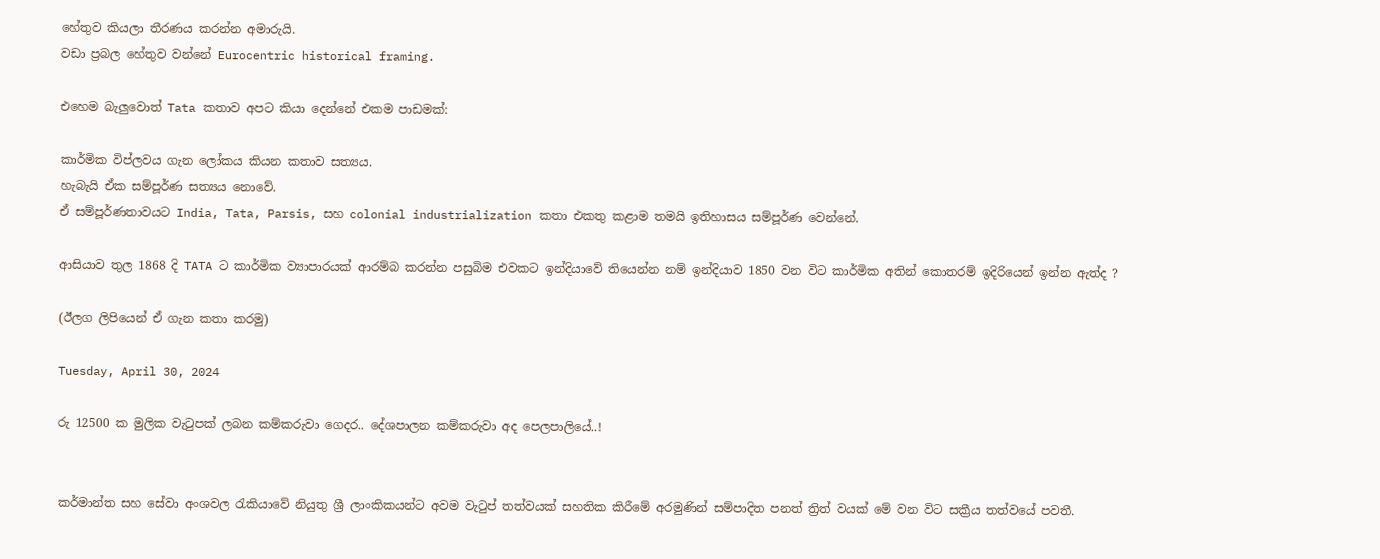හේතුව කියලා තීරණය කරන්න අමාරුයි.
වඩා ප්‍රබල හේතුව වන්නේ Eurocentric historical framing.

එහෙම බැලුවොත් Tata කතාව අපට කියා දෙන්නේ එකම පාඩමක්:

කාර්මික විප්ලවය ගැන ලෝකය කියන කතාව සත්‍යය.
හැබැයි ඒක සම්පූර්ණ සත්‍යය නොවේ.
ඒ සම්පූර්ණතාවයට India, Tata, Parsis, සහ colonial industrialization කතා එකතු කළාම තමයි ඉතිහාසය සම්පූර්ණ වෙන්නේ.

ආසියාව තුල 1868 දි TATA ට කාර්මික ව්‍යාපාරයක් ආරම්බ කරන්න පසුබිම එවකට ඉන්දියාවේ තියෙන්න නම් ඉන්දියාව 1850 වන විට කාර්මික අතින් කොතරම් ඉදිරියෙන් ඉන්න ඇත්ද ?

(ඊලග ලිපියෙන් ඒ ගැන කතා කරමු)

Tuesday, April 30, 2024

රු 12500 ක මුලික වැටුපක් ලබන කම්කරුවා ගෙදර.. දේශපාලන කම්කරුවා අද පෙලපාලියේ..!


කර්මාන්ත සහ සේවා අංශවල රැකියාවේ නියුතු ශ්‍රී ලාංකිකයන්ට අවම වැටුප් තත්වයක් සහතික කිරීමේ අරමුණින් සම්පාදිත පනත් ත්‍රිත් වයක් මේ වන විට සක්‍රීය තත්වයේ පවතී.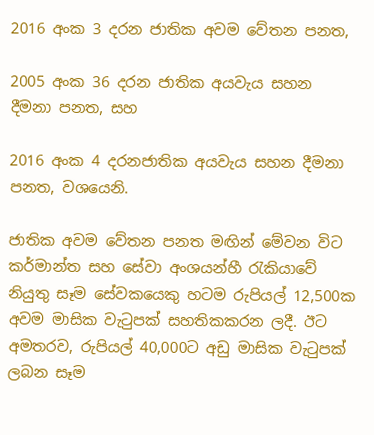2016 අංක 3 දරන ජාතික අවම වේතන පනත,

2005 අංක 36 දරන ජාතික අයවැය සහන දීමනා පනත, සහ

2016 අංක 4 දරනජාතික අයවැය සහන දීමනා පනත, වශයෙනි.

ජාතික අවම වේතන පනත මඟින් මේවන විට  කර්මාන්ත සහ සේවා අංශයන්හී රැකියාවේ නියුතු සෑම සේවකයෙකු හටම රුපියල් 12,500ක අවම මාසික වැටුපක් සහතිකකරන ලදී. ඊට අමතරව, රුපියල් 40,000ට අඩු මාසික වැටුපක් ලබන සෑම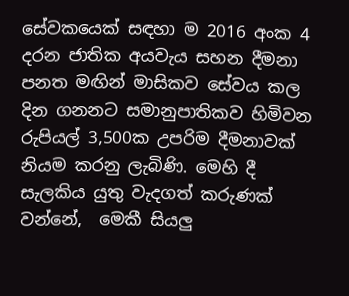සේවකයෙක් සඳහා ම 2016 අංක 4 දරන ජාතික අයවැය සහන දීමනා පනත මඟින් මාසිකව සේවය කල දින ගනනට සමානුපාතිකව හිමිවන  රුපියල් 3,500ක උපරිම දීමනාවක් නියම කරනු ලැබිණි. මෙහි දී සැලකිය යුතු වැදගත් කරුණක් වන්නේ,  මෙකී සියලු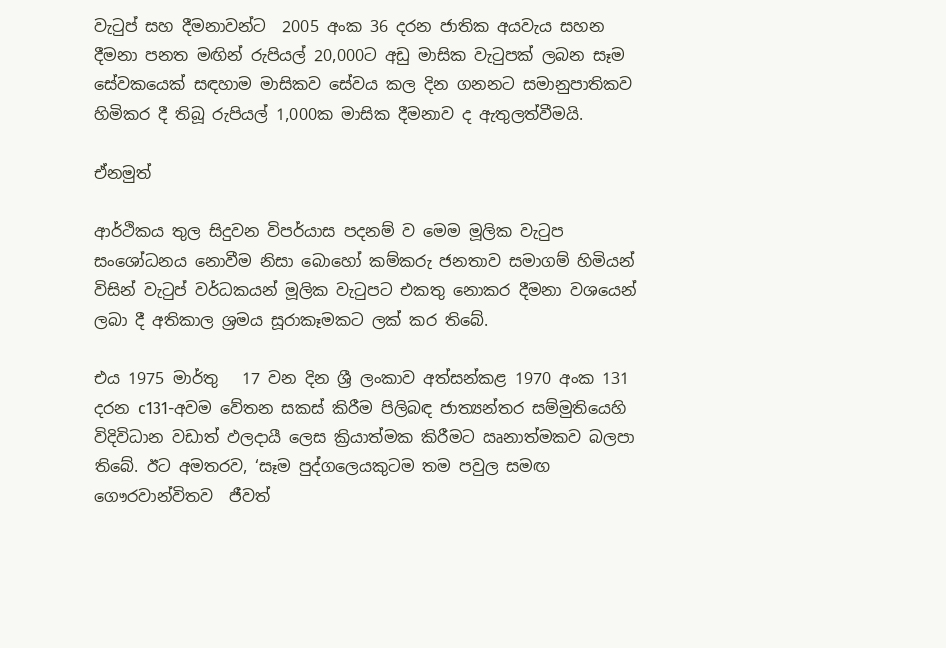වැටුප් සහ දීමනාවන්ට  2005 අංක 36 දරන ජාතික අයවැය සහන දීමනා පනත මඟින් රුපියල් 20,000ට අඩු මාසික වැටුපක් ලබන සෑම සේවකයෙක් සඳහාම මාසිකව සේවය කල දින ගනනට සමානුපාතිකව හිමිකර දී තිබූ රුපියල් 1,000ක මාසික දීමනාව ද ඇතුලත්වීමයි.

ඒනමුත්

ආර්ථිකය තුල සිදුවන විපර්යාස පදනම් ව මෙම මූලික වැටුප සංශෝධනය නොවීම නිසා බොහෝ කම්කරු ජනතාව සමාගම් හිමියන් විසින් වැටුප් වර්ධකයන් මූලික වැටුපට එකතු නොකර දීමනා වශයෙන් ලබා දී අතිකාල ශ්‍රමය සූරාකෑමකට ලක් කර තිබේ.

එය 1975 මාර්තු   17 වන දින ශ්‍රී ලංකාව අත්සන්කළ 1970 අංක 131 දරන c131-අවම වේතන සකස් කිරීම පිලිබඳ ජාත්‍යන්තර සම්මුති‍යෙහි විදිවිධාන වඩාත් ඵලදායී ලෙස ක්‍රියාත්මක කිරීමට ඍනාත්මකව බලපා තිබේ. ඊට අමතරව, ‘සෑම පුද්ගලෙය‍කුටම තම පවුල සමඟ ගෞරවාන්විතව  ජීවත්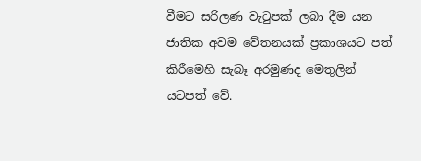වීමට සරිලණ වැටුපක් ලබා දීම යන ජාතික අවම වේතනයක් ප්‍රකාශයට පත් කිරීමෙහි සැබෑ අරමුණද මෙතුලින් යටපත් වේ.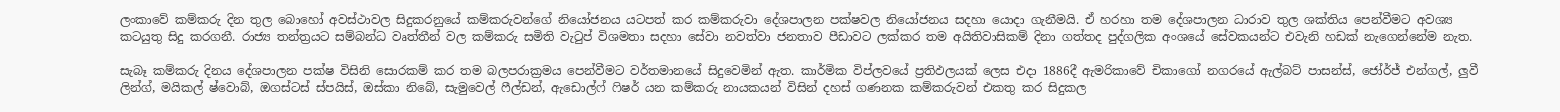ලංකාවේ කම්කරු දින තුල බොහෝ අවස්ථාවල සිදුකරනුයේ කම්කරුවන්ගේ නියෝජනය යටපත් කර කම්කරුවා දේශපාලන පක්ෂවල නියෝජනය සදහා යොදා ගැනීමයි. ඒ හරහා තම දේශපාලන ධාරාව තුල ශක්තිය පෙන්වීමට අවශ්‍ය කටයුතු සිදු කරගනී. රාජ්‍ය තන්ත්‍රයට සම්බන්ධ වෘත්තීන් වල කම්කරු සමිති වැටුප් විශමතා සදහා සේවා නවත්වා ජනතාව පීඩාවට ලක්කර තම අයිතිවාසිකම් දිනා ගත්තද පුද්ගලික අංශයේ සේවකයන්ට එවැනි හඩක් නැගෙන්නේම නැත.

සැබෑ කම්කරු දිනය දේශපාලන පක්ෂ විසිනි සොරකම් කර තම බලපරාක්‍රමය පෙන්වීමට වර්තමානයේ සිදුවෙමින් ඇත. කාර්මික විප්ලවයේ ප්‍රතිඵලයක් ලෙස එදා 1886දී ඇමරිකාවේ චිකාගෝ නගරයේ ඇල්බට් පාසන්ස්, ජෝර්ජ් එන්ගල්, ලුවී ලින්ග්, මයිකල් ෂ්වොබ්, ඔගස්ටස් ස්පයිස්, ඔස්කා නිබේ, සැමුවෙල් ෆීල්ඩන්, ඇඩොල්ෆ් ෆිෂර් යන කම්කරු නායකයන් විසින් දහස් ගණනක කම්කරුවන් එකතු කර සිදුකල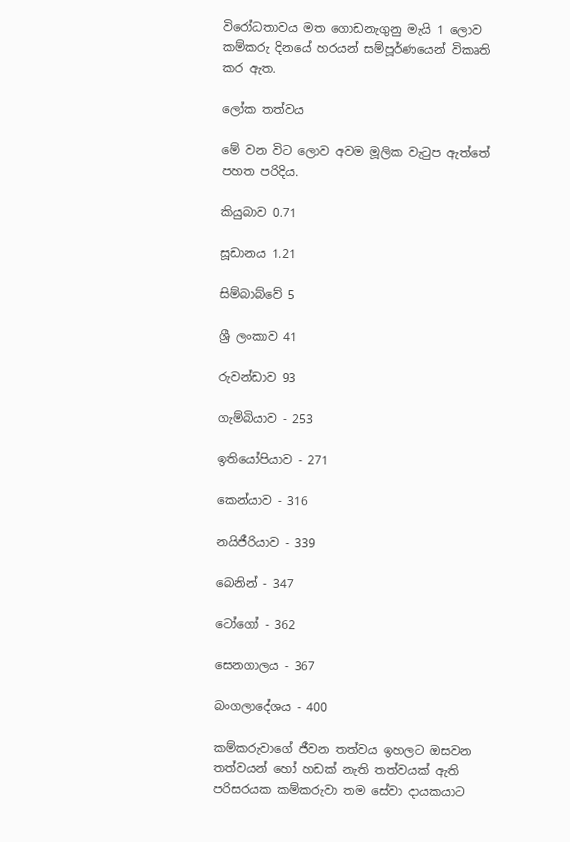විරෝධතාවය මත ගොඩනැගුනු මැයි 1 ලොව කම්කරු දිනයේ හරයන් සම්පූර්ණයෙන් විකෘති කර ඇත.

ලෝක තත්වය

මේ වන විට ලොව අවම මූලික වැටුප ඇත්තේ පහත පරිදිය.

කියුබාව 0.71

සූඩානය 1.21

සිම්බාබ්වේ 5

ශ්‍රී ලංකාව 41

රුවන්ඩාව 93

ගැම්බියාව - 253

ඉතියෝපියාව - 271

කෙන්යාව - 316

නයිජීරියාව - 339

බෙනින් - 347

ටෝගෝ - 362

සෙනගාලය - 367

බංගලාදේශය - 400

කම්කරුවාගේ ජීවන තත්වය ඉහලට ඔසවන තත්වයන් හෝ හඩක් නැති තත්වයක් ඇති පරිසරයක කම්කරුවා තම සේවා දායකයාට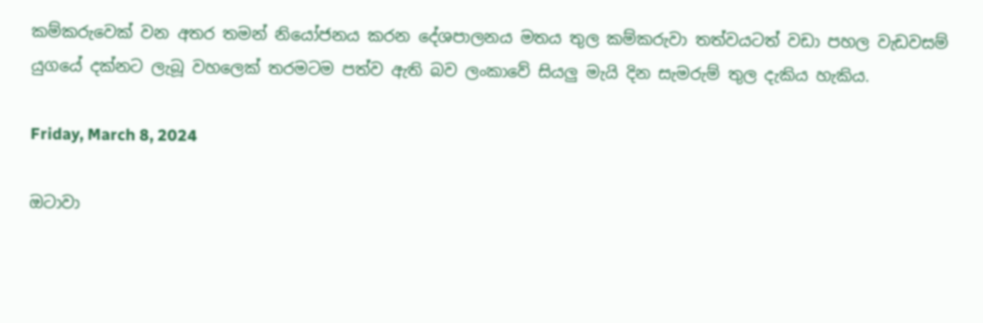කම්කරුවෙක් වන අතර තමන් නියෝජනය කරන දේශපාලනය මතය තුල කම්කරුවා තත්වයටත් වඩා පහල වැඩවසම් යුගයේ දක්නට ලැබූ වහලෙක් තරමටම පත්ව ඇති බව ලංකාවේ සියලු මැයි දින සැමරුම් තුල දැකිය හැකිය.

Friday, March 8, 2024

ඔටාවා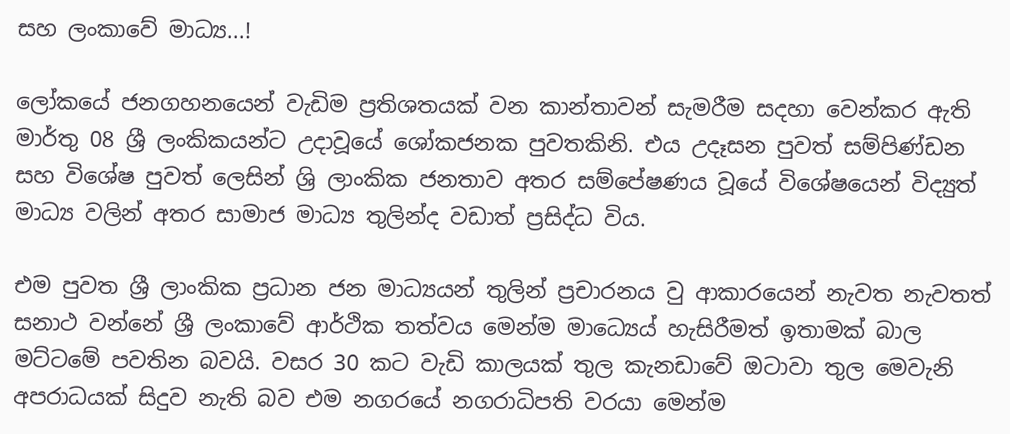සහ ලංකාවේ මාධ්‍ය...!

ලෝකයේ ජනගහනයෙන් වැඩිම ප්‍රතිශතයක් වන කාන්තාවන් සැමරීම සදහා වෙන්කර ඇති මාර්තු 08 ශ්‍රී ලංකිකයන්ට උදාවූයේ ශෝකජනක පුවතකිනි. එය උදෑසන පුවත් සම්පිණ්ඩන සහ විශේෂ පුවත් ලෙසින් ශ්‍රි ලාංකික ජනතාව අතර සම්පේෂණය වූයේ විශේෂයෙන් විද්‍යුත් මාධ්‍ය වලින් අතර සාමාජ මාධ්‍ය තුලින්ද වඩාත් ප්‍රසිද්ධ විය.

එම පුවත ශ්‍රී ලාංකික ප්‍රධාන ජන මාධ්‍යයන් තුලින් ප්‍රචාරනය වු ආකාරයෙන් නැවත නැවතත් සනාථ වන්නේ ශ්‍රී ලංකාවේ ආර්ථික තත්වය මෙන්ම මාධ්‍යෙය් හැසිරීමත් ඉතාමක් බාල මට්ටමේ පවතින බවයි. වසර 30 කට වැඩි කාලයක් තුල කැනඩාවේ ඔටාවා තුල මෙවැනි අපරාධයක් සිදුව නැති බව එම නගරයේ නගරාධිපති වරයා මෙන්ම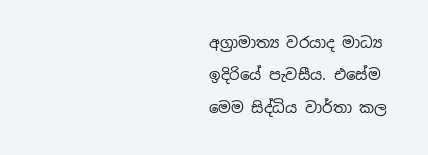අග්‍රාමාත්‍ය වරයාද මාධ්‍ය ඉදිරියේ පැවසීය. එසේම මෙම සිද්ධිය වාර්තා කල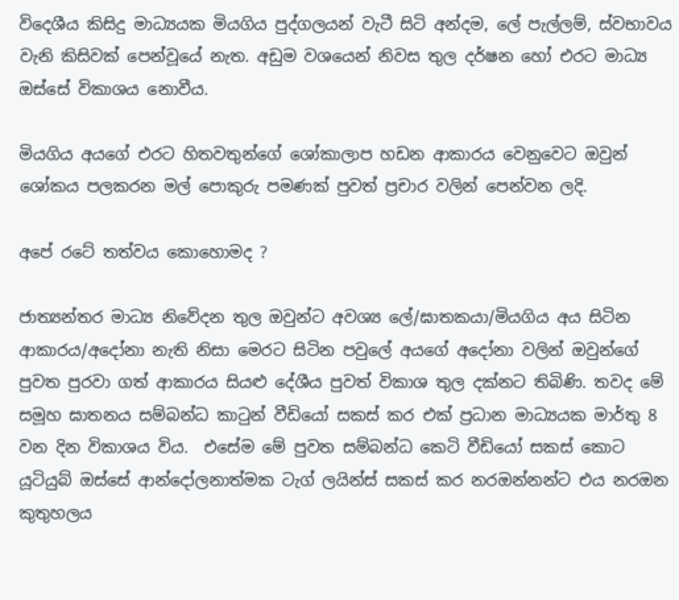විදෙශීය කිසිදු මාධ්‍යයක මියගිය පුද්ගලයන් වැටී සිටි අන්දම, ලේ පැල්ලම්, ස්වභාවය වැනි කිසිවක් පෙන්වූයේ නැත. අඩුම වශයෙන් නිවස තුල දර්ෂන හෝ එරට මාධ්‍ය ඔස්සේ විකාශය නොවීය.

මියගිය අයගේ එරට හිතවතුන්ගේ ශෝකාලාප හඩන ආකාරය වෙනුවෙට ඔවුන් ශෝකය පලකරන මල් පොකුරු පමණක් පුවත් ප්‍රචාර වලින් පෙන්වන ලදි.

අපේ රටේ තත්වය කොහොමද ?

ජාත්‍යන්තර මාධ්‍ය නිවේදන තුල ඔවුන්ට අවශ්‍ය ලේ/ඝාතකයා/මියගිය අය සිටින ආකාරය/අදෝනා නැති නිසා මෙරට සිටින පවුලේ අයගේ අදෝනා වලින් ඔවුන්ගේ පුවත පුරවා ගත් ආකාරය සියළු දේශීය පුවත් විකාශ තුල දක්නට තිබිණි. තවද මේ සමූහ ඝාතනය සම්බන්ධ කාටුන් වීඩියෝ සකස් කර එක් ප්‍රධාන මාධ්‍යයක මාර්තු 8 වන දින විකාශය විය.  එසේම මේ පුවත සම්බන්ධ කෙටි වීඩියෝ සකස් කොට යූටියුබ් ඔස්සේ ආන්දෝලනාත්මක ටැග් ලයින්ස් සකස් කර නරඔන්නන්ට එය නරඔන කුතුහලය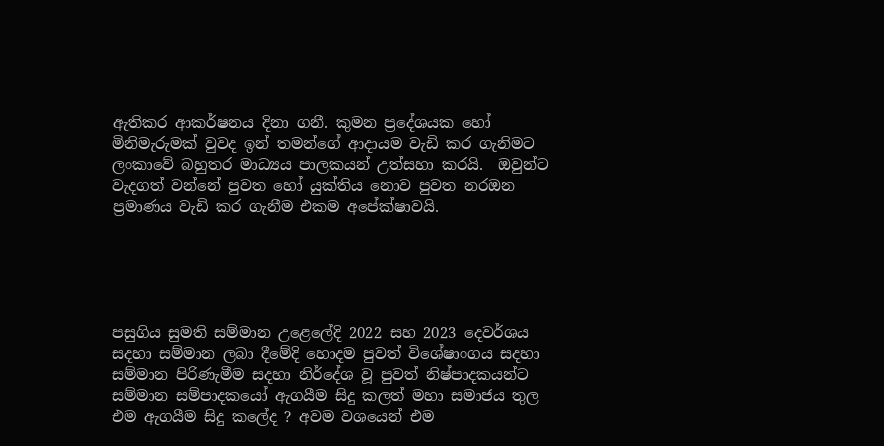ඇතිකර ආකර්ෂනය දිනා ගනී. කුමන ප්‍රදේශයක හෝ මිනිමැරුමක් වුවද ඉන් තමන්ගේ ආදායම වැඩි කර ගැනිමට ලංකාවේ බහුතර මාධ්‍යය පාලකයන් උත්සහා කරයි.  ඔවුන්ට වැදගත් වන්නේ පුවත හෝ යුක්තිය නොව පුවත නරඔන ප්‍රමාණය වැඩි කර ගැනීම එකම අපේක්ෂාවයි.





පසුගිය සුමති සම්මාන උළෙලේදි 2022 සහ 2023 දෙවර්ශය සදහා සම්මාන ලබා දීමේදි හොදම පුවත් විශේෂාංගය සදහා සම්මාන පිරිණැමීම සදහා නිර්දේශ වූ පුවත් නිෂ්පාදකයන්ට සම්මාන සම්පාදකයෝ ඇගයීම සිදු කලත් මහා සමාජය තුල එම ඇගයීම සිදු කලේද ? අවම වශයෙන් එම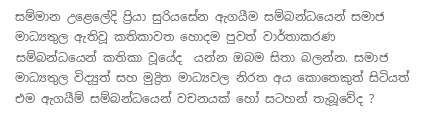සම්මාන උළෙලේදි ප්‍රියා සුරියසේන ඇගයීම සම්බන්ධයෙන් සමාජ මාධ්‍යතුල ඇතිවූ කතිකාවත හොදම පුවත් වාර්තාකරණ සම්බන්ධයෙන් කතිකා වූයේද  යන්න ඔබම සිතා බලන්න. සමාජ මාධ්‍යතුල විද්‍යුත් සහ මුද්‍රිත මාධ්‍යවල නිරත අය කොතෙකුත් සිටියත් එම ඇගයීම් සම්බන්ධයෙන් වචනයක් හෝ සටහන් තැබූවේද ?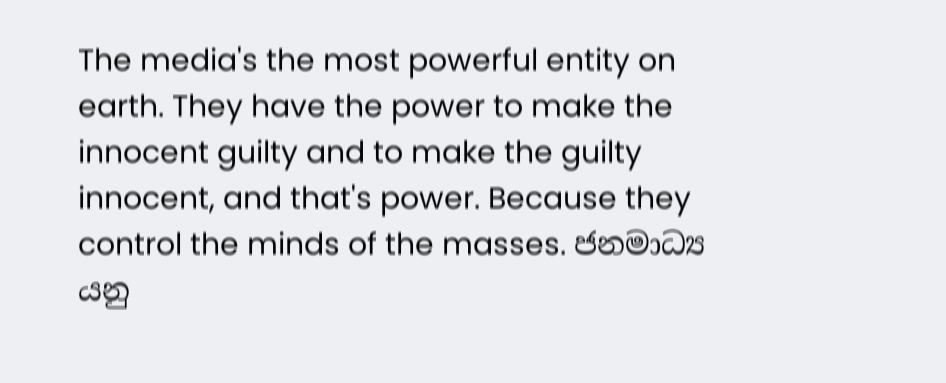The media's the most powerful entity on earth. They have the power to make the innocent guilty and to make the guilty innocent, and that's power. Because they control the minds of the masses. ජනමාධ්‍ය යනු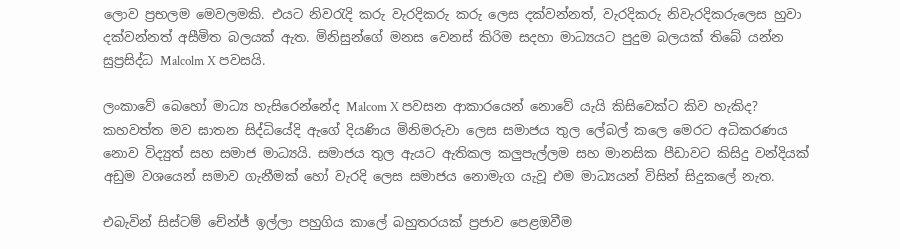ලොව ප්‍රභලම මෙවලමකි. එයට නිවරැදි කරු වැරදිකරු කරු ලෙස දක්වන්නත්, වැරදිකරු නිවැරදිකරුලෙස හුවා දක්වන්නත් අසීමිත බලයක් ඇත. මිනිසුන්ගේ මනස වෙනස් කිරිම සදහා මාධ්‍යයට පුදුම බලයක් තිබේ යන්න සුප්‍රසිද්ධ Malcolm X පවසයි.

ලංකාවේ බෙහෝ මාධ්‍ය හැසිරෙන්නේද Malcom X පවසන ආකාරයෙන් නොවේ යැයි කිසිවෙක්ට කිව හැකිද? කහවත්ත මව ඝාතන සිද්ධියේදි ඇගේ දියණිය මිනිමරුවා ලෙස සමාජය තුල ලේබල් කලෙ මෙරට අධිකරණය නොව විද්‍යුත් සහ සමාජ මාධ්‍යයි. සමාජය තුල ඇයට ඇතිකල කලුපැල්ලම සහ මානසික පීඩාවට කිසිදු වන්දියක් අඩුම වශයෙන් සමාව ගැනීමක් හෝ වැරදි ලෙස සමාජය නොමැග යැවූ එම මාධ්‍යයන් විසින් සිදුකලේ නැත.

එබැවින් සිස්ටම් චේන්ජ් ඉල්ලා පහුගිය කාලේ බහුතරයක් ප්‍රජාව පෙළඔවීම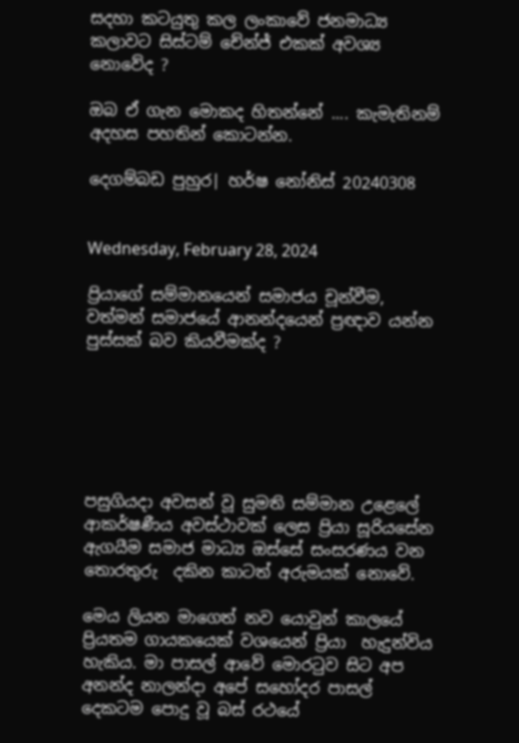සදහා කටයුතු කල ලංකාවේ ජනමාධ්‍ය කලාවට සිස්ටම් චේන්ජ් එකක් අවශ්‍ය නොවේද ?

ඔබ ඒ ගැන මොකද හිතන්නේ .... කැමැතිනම් අදහස පහතින් කොටන්න.

දෙගම්බඩ පුහුර| හර්ෂ නෝනිස් 20240308


Wednesday, February 28, 2024

ප්‍රියාගේ සම්මානයෙන් සමාජය චූන්වීම, වත්මන් සමාජයේ ආනන්දයෙන් ප්‍රඥාව යන්න පුස්සක් බව කියවීමක්ද ?






පසුගියදා අවසන් වූ සුමති සම්මාන උළෙලේ ආකර්ෂණීය අවස්ථාවක් ලෙස ප්‍රියා සූරියසේන ඇගයීම සමාජ මාධ්‍ය ඔස්සේ සංසරණය වන තොරතුරු  දකින කාටත් අරුමයක් නොවේ.

මෙය ලියන මාගෙත් නව යොවුන් කාලයේ ප්‍රියතම ගායකයෙක් වශයෙන් ප්‍රියා  හැදුන්විය හැකිය. මා පාසල් ආවේ මොරටුව සිට අප අනන්ද නාලන්දා අ‍‍පේ සහෝදර පාසල් දෙකටම පොදු වූ බස් රථයේ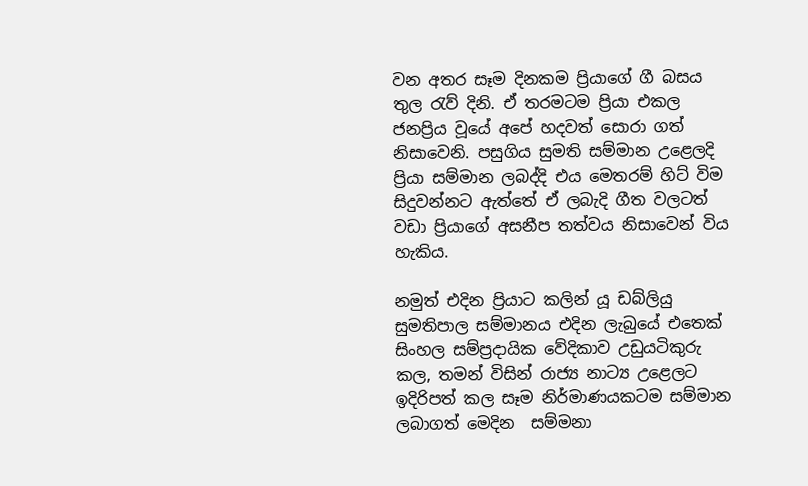වන අතර සෑම දිනකම ප්‍රියාගේ ගී බසය තුල රැව් දිනි. ඒ තරමටම ප්‍රියා එකල ජනප්‍රිය වූයේ අපේ හදවත් සොරා ගත් නිසාවෙනි. පසුගිය සුමති සම්මාන උළෙලදි ප්‍රියා සම්මාන ලබද්දි එය මෙතරම් හිට් විම සිදුවන්නට ඇත්තේ ඒ ලබැදි ගීත වලටත් වඩා ප්‍රියාගේ අසනීප තත්වය නිසාවෙන් විය හැකිය.

නමුත් එදින ප්‍රියාට කලින් යූ ඩබ්ලියු සුමතිපාල සම්මානය එදින ලැබුයේ එතෙක් සිංහල සම්ප්‍රදායික වේදිකාව උඩුයටිකුරු කල, තමන් විසින් රාජ්‍ය නාට්‍ය උළෙලට ඉදිරිපත් කල සෑම නිර්මාණයකටම සම්මාන ලබාගත් මෙදින  සම්මනා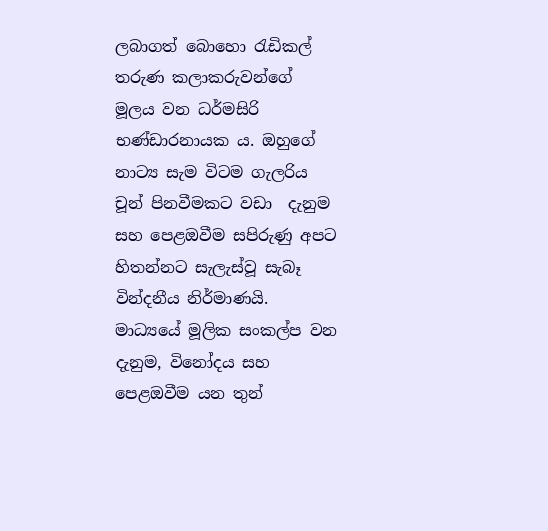ලබාගත් බොහො රැඩිකල් තරුණ කලාකරුවන්ගේ මූලය වන ධර්මසිරි භණ්ඩාරනායක ය. ඔහුගේ නාට්‍ය සැම විටම ගැලරිය චූන් පිනවීමකට වඩා  දැනුම සහ පෙළඔවීම සපිරුණු අපට හිතන්නට සැලැස්වූ සැබෑ  වින්දනීය නිර්මාණයි. මාධ්‍යයේ මූලික සංකල්ප වන දැනුම, විනෝදය සහ පෙළඔවීම යන තුන්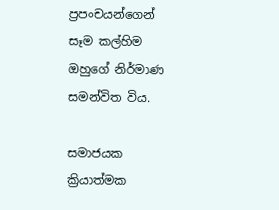ප්‍රපංචයන්ගෙන් සෑම කල්හිම ඔහුගේ නිර්මාණ සමන්විත විය.

සමාජයක ක්‍රියාත්මක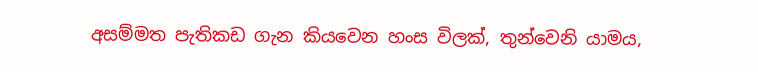අසම්මත පැතිකඩ ගැන කියවෙන හංස විලක්, තුන්වෙනි යාමය,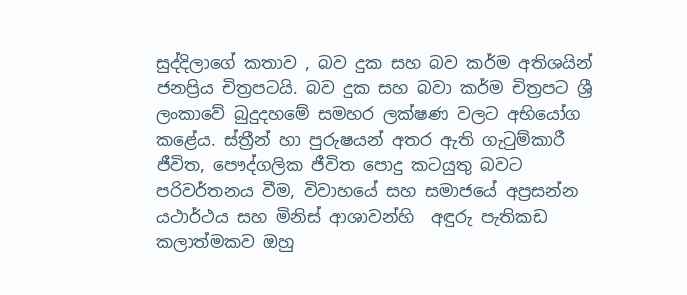සුද්දිලාගේ කතාව , බව දුක සහ බව කර්ම අතිශයින් ජනප්‍රිය චිත්‍රපටයි. බව දුක සහ බවා කර්ම චිත්‍රපට ශ්‍රී ලංකාවේ බුදුදහමේ සමහර ලක්ෂණ වලට අභියෝග කළේය. ස්ත්‍රීන් හා පුරුෂයන් අතර ඇති ගැටුම්කාරී ජීවිත, පෞද්ගලික ජීවිත පොදු කටයුතු බවට පරිවර්තනය වීම, විවාහයේ සහ සමාජයේ අප්‍රසන්න යථාර්ථය සහ මිනිස් ආශාවන්හි  අඳුරු පැතිකඩ කලාත්මකව ඔහු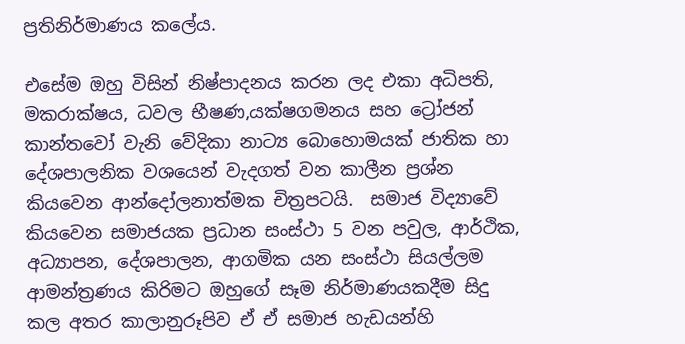ප්‍රතිනිර්මාණය කලේය.

එසේම ඔහු විසින් නිෂ්පාදනය කරන ලද එකා අධිපති, මකරාක්ෂය, ධවල භීෂණ,යක්ෂගමනය සහ ට්‍රෝජන් කාන්තවෝ වැනි වේදිකා නාට්‍ය බොහොමයක් ජාතික හා දේශපාලනික වශයෙන් වැදගත් වන කාලීන ප්‍රශ්න කියවෙන ආන්දෝලනාත්මක චිත්‍රපටයි.  සමාජ විද්‍යාවේ කියවෙන සමාජයක ප්‍රධාන සංස්ථා 5 වන පවුල, ආර්ථික, අධ්‍යාපන, දේශපාලන, ආගමික යන සංස්ථා සියල්ලම ආමන්ත්‍රණය කිරිමට ඔහුගේ සෑම නිර්මාණයකදීම සිදු කල අතර කාලානුරූපිව ඒ ඒ සමාජ හැඩයන්හි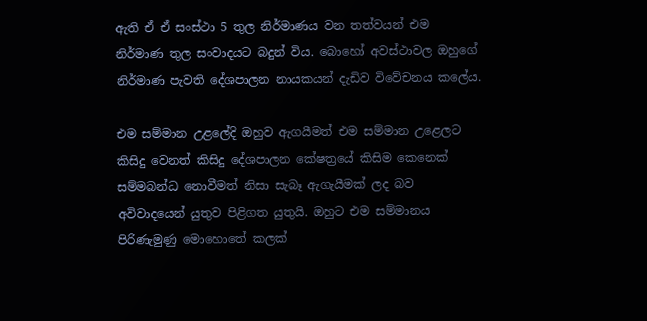ඇති ඒ ඒ සංස්ථා 5 තුල නිර්මාණය වන තත්වයන් එම නිර්මාණ තුල සංවාදයට බදුන් විය. බොහෝ අවස්ථාවල ඔහුගේ නිර්මාණ පැවති දේශපාලන නායකයන් දැඩිව විවේචනය කලේය.

එම සම්මාන උළලේදි ඔහුව ඇගයීමත් එම සම්මාන උළෙලට කිසිදු වෙනත් කිසිදු දේශපාලන කේෂත්‍රයේ කිසිම කෙනෙක් සම්මබන්ධ නොවීමත් නිසා සැබෑ ඇගැයීමක් ලද බව අවිවාදයෙන් යුතුව පිළිගත යුතුයි. ඔහුට එම සම්මානය පිරිණැමුණු මොහොතේ කලක්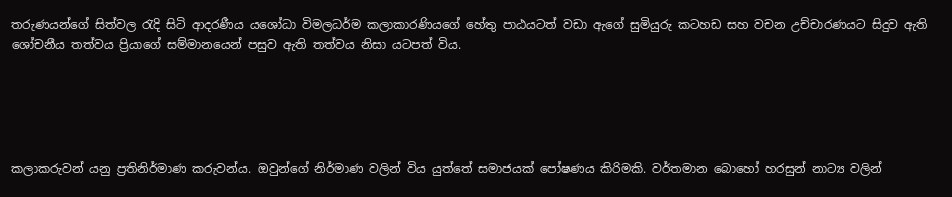තරුණයන්ගේ සිත්වල රැදි සිටි ආදරණීය යශෝධා විමලධර්ම කලාකාරණියගේ හේතු පාඨයටත් වඩා ඇගේ සුමියුරු කටහඩ සහ වචන උච්චාරණයට සිදුව ඇති ශෝචනීය තත්වය ප්‍රියාගේ සම්මානයෙන් පසුව ඇති තත්වය නිසා යටපත් විය.





කලාකරුවන් යනු ප්‍රතිනිර්මාණ කරුවන්ය. ඔවුන්ගේ නිර්මාණ වලින් විය යුත්තේ සමාජයක් පෝෂණය කිරිමකි. වර්තමාන බොහෝ හරසුන් නාට්‍ය වලින්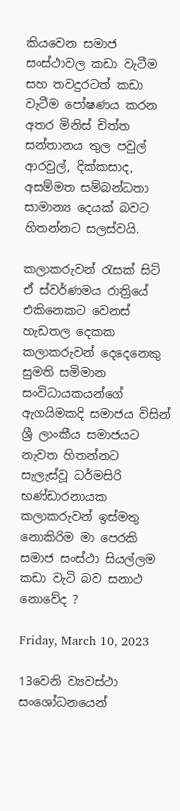කියවෙන සමාජ සංස්ථාවල කඩා වැටීම සහ තවදුරටත් කඩා වැටීම පෝෂණය කරන අතර මිනිස් චිත්ත සන්තානය තුල පවුල් ආරවුල්, දික්කසාද, අසම්මත සම්බන්ධතා සාමාන්‍ය දෙයක් බවට හිතන්නට සලස්වයි.

කලාකරුවන් රැසක් සිට් ඒ ස්වර්ණමය රාත්‍රියේ එකිනෙකට වෙනස් හැඩතල දෙකක කලාකරුවන් දෙදෙනෙකු  සුමති සමිමාන සංවිධායකයන්ගේ ඇගයිමකදි සමාජය විසින් ශ්‍රී ලාංකීය සමාජයට නැවත හිතන්නට සැලැස්වූ ධර්මසිරි භණ්ඩාරනායක කලාකරුවන් ඉස්මතු නොකිරිම මා පෙරකි සමාජ සංස්ථා සියල්ලම කඩා වැටි බව සනාථ නොවේද ?

Friday, March 10, 2023

13වෙනි ව්‍යවස්ථා සංශෝධනයෙන්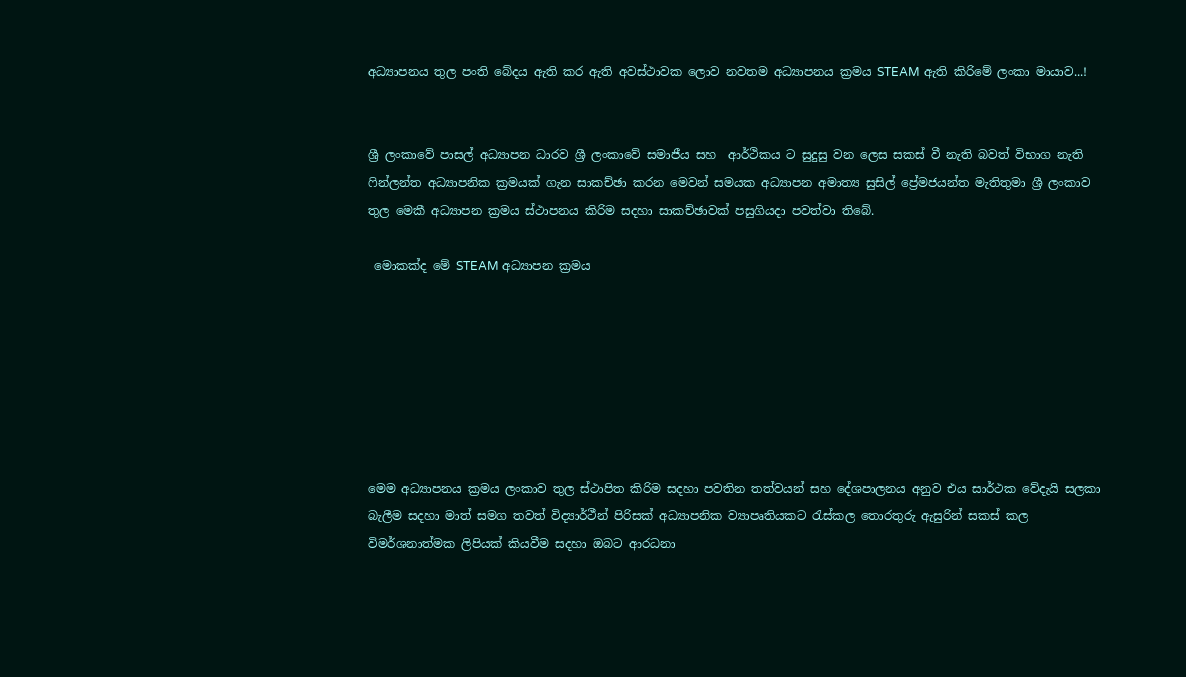අධ්‍යාපනය තුල පංති බේදය ඇති කර ඇති අවස්ථාවක ලොව නවතම අධ්‍යාපනය ක්‍රමය STEAM ඇති කිරිමේ ලංකා මායාව...!


ශ්‍රී ලංකාවේ පාසල් අධ්‍යාපන ධාරව ශ්‍රී ලංකාවේ සමාජීය සහ  ආර්ථිකය ට සුදුසු වන ලෙස සකස් වී නැති බවත් විභාග නැති ෆින්ලන්ත අධ්‍යාපනික ක්‍රමයක් ගැන සාකච්ඡා කරන මෙවන් සමයක අධ්‍යාපන අමාත්‍ය සුසිල් ප්‍රේමජයන්ත මැතිතුමා ශ්‍රී ලංකාව තුල මෙකී අධ්‍යාපන ක්‍රමය ස්ථාපනය කිරිම සදහා සාකච්ඡාවක් පසුගියදා පවත්වා තිබේ.

 මොකක්ද මේ STEAM අධ්‍යාපන ක්‍රමය







මෙම අධ්‍යාපනය ක්‍රමය ලංකාව තුල ස්ථාපිත කිරිම සදහා පවතින තත්වයන් සහ දේශපාලනය අනුව එය සාර්ථක වේදැයි සලකා බැලීම සදහා මාත් සමග තවත් විද්‍යාර්ථීන් පිරිසක් අධ්‍යාපනික ව්‍යාපෘතියකට රැස්කල තොරතුරු ඇසුරින් සකස් කල විමර්ශනාත්මක ලිපියක් කියවීම සදහා ඔබට ආරධනා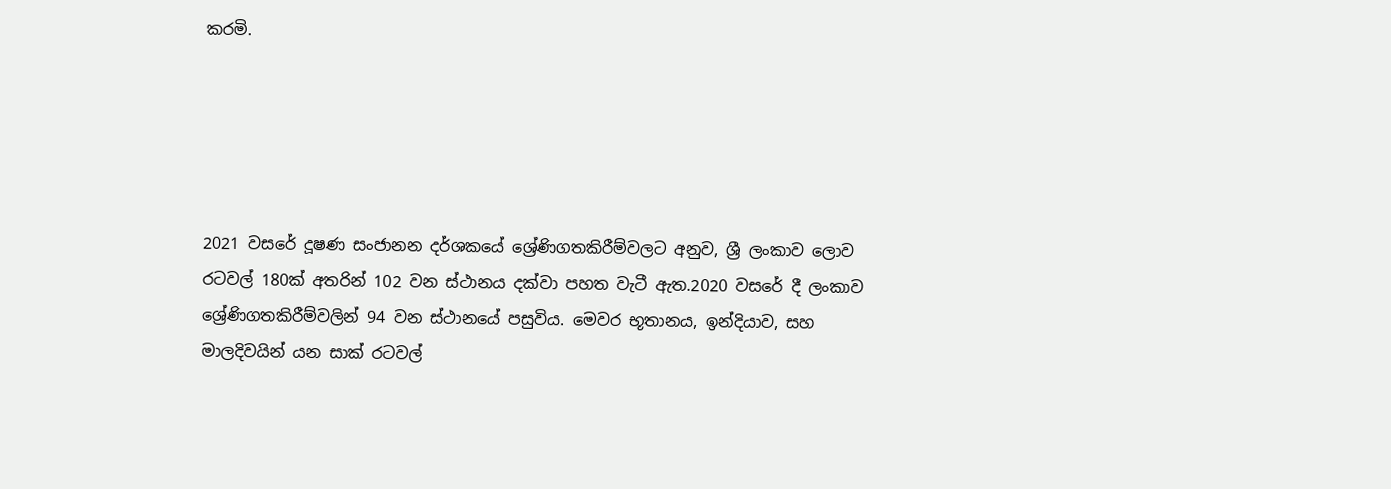කරමි.





2021 වසරේ දූෂණ සංජානන දර්ශකයේ ශ්‍රේණිගතකිරීම්වලට අනුව, ශ්‍රී ලංකාව ලොව රටවල් 180ක් අතරින් 102 වන ස්ථානය දක්වා පහත වැටී ඇත.2020 වසරේ දී ලංකාව ශ්‍රේණිගතකිරීම්වලින් 94 වන ස්ථානයේ පසුවිය. මෙවර භූතානය, ඉන්දියාව, සහ මාලදිවයින් යන සාක් රටවල්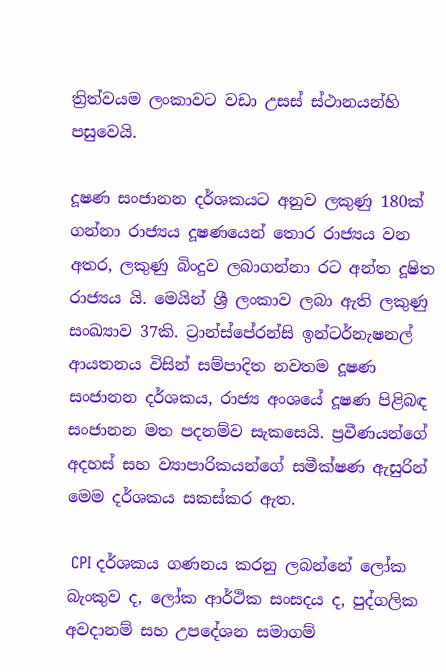ත්‍රිත්වයම ලංකාවට වඩා උසස් ස්ථානයන්හි පසුවෙයි.

දූෂණ සංජානන දර්ශකයට අනුව ලකුණු 180ක් ගන්නා රාජ්‍යය දූෂණයෙන් තොර රාජ්‍යය වන අතර, ලකුණු බිංදුව ලබාගන්නා රට අන්ත දූෂිත රාජ්‍යය යි. මෙයින් ශ්‍රී ලංකාව ලබා ඇති ලකුණු සංඛ්‍යාව 37කි. ට්‍රාන්ස්පේරන්සි ඉන්ටර්නැෂනල් ආයතනය විසින් සම්පාදිත නවතම දූෂණ සංජානන දර්ශකය, රාජ්‍ය අංශයේ දූෂණ පිළිබඳ සංජානන මත පදනම්ව සැකසෙයි. ප්‍රවීණයන්ගේ අදහස් සහ ව්‍යාපාරිකයන්ගේ සමීක්ෂණ ඇසුරින් මෙම දර්ශකය සකස්කර ඇත.

 CPI දර්ශකය ගණනය කරනු ලබන්නේ ලෝක බැංකුව ද, ලෝක ආර්ථික සංසදය ද, පුද්ගලික අවදානම් සහ උපදේශන සමාගම්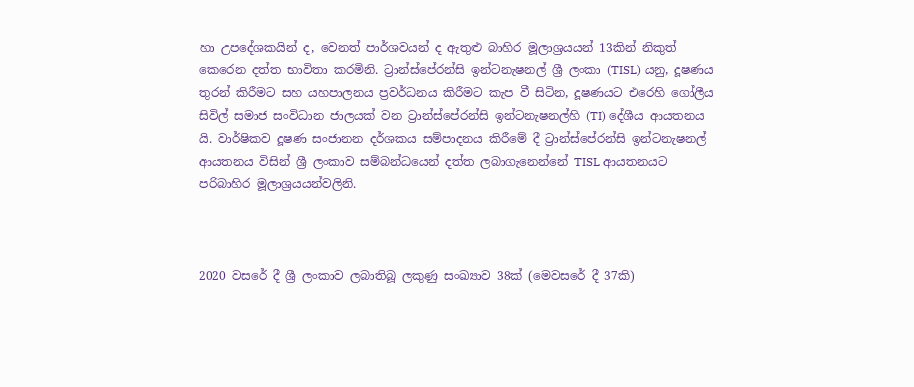හා උපදේශකයින් ද, වෙනත් පාර්ශවයන් ද ඇතුළු බාහිර මූලාශ්‍රයයන් 13කින් නිකුත් කෙරෙන දත්ත භාවිතා කරමිනි. ට්‍රාන්ස්පේරන්සි ඉන්ටනැෂනල් ශ්‍රී ලංකා (TISL) යනු, දූෂණය තුරන් කිරීමට සහ යහපාලනය ප්‍රවර්ධනය කිරීමට කැප වී සිටින, දූෂණයට එරෙහි ගෝලීය සිවිල් සමාජ සංවිධාන ජාලයක් වන ට්‍රාන්ස්පේරන්සි ඉන්ටනැෂනල්හි (TI) දේශීය ආයතනය යි. වාර්ෂිකව දූෂණ සංජානන දර්ශකය සම්පාදනය කිරීමේ දී ට්‍රාන්ස්පේරන්සි ඉන්ටනැෂනල් ආයතනය විසින් ශ්‍රී ලංකාව සම්බන්ධයෙන් දත්ත ලබාගැනෙන්නේ TISL ආයතනයට පරිබාහිර මූලාශ්‍රයයන්වලිනි.



2020 වසරේ දී ශ්‍රී ලංකාව ලබාතිබූ ලකුණු සංඛ්‍යාව 38ක් (මෙවසරේ දී 37කි)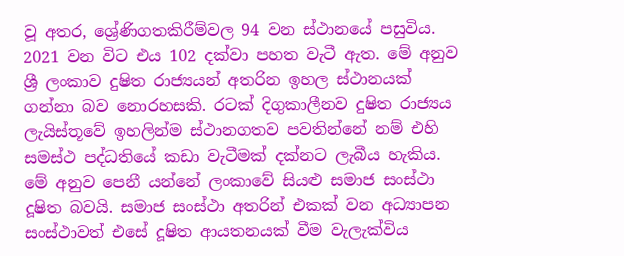වූ අතර, ශ්‍රේණිගතකිරීම්වල 94 වන ස්ථානයේ පසුවිය. 2021 වන විට එය 102 දක්වා පහත වැටී ඇත. මේ අනුව ශ්‍රී ලංකාව දුෂිත රාජ්‍යයන් අතරින ඉහල ස්ථානයක් ගන්නා බව නොරහසකි. රටක් දිගුකාලීනව දුෂිත රාජ්‍යය ලැයිස්තූවේ ඉහලින්ම ස්ථානගතව පවතින්නේ නම් එහි සමස්ථ පද්ධතියේ කඩා වැටීමක් දක්නට ලැබීය හැකිය. මේ අනුව පෙනී යන්නේ ලංකාවේ සියළු සමාජ සංස්ථා දූෂිත බවයි. සමාජ සංස්ථා අතරින් එකක් වන අධ්‍යාපන සංස්ථාවත් එසේ දූෂිත ආයතනයක් වීම වැලැක්විය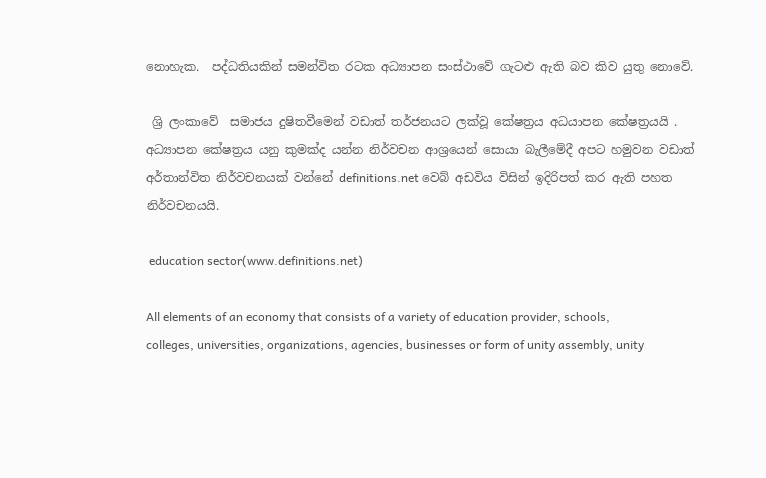නොහැක.  පද්ධතියකින් සමන්විත රටක අධ්‍යාපන සංස්ථාවේ ගැටළු ඇති බව කිව යුතු නොවේ.

 ශ්‍රි ලංකාවේ  සමාජය දුෂිතවීමෙන් වඩාත් තර්ජනයට ලක්වූ කේෂත්‍රය අධයාපන කේෂත්‍රයයි . අධ්‍යාපන කේෂත්‍රය යනු කුමක්ද යන්න නිර්වචන ආශ්‍රයෙන් සොයා බැලීමේදී අපට හමුවන වඩාත් අර්තාන්විත නිර්වචනයක් වන්නේ definitions.net වෙබ් අඩවිය විසින් ඉදිරිපත් කර ඇති පහත නිර්වචනයයි.

 education sector(www.definitions.net)

All elements of an economy that consists of a variety of education provider, schools, colleges, universities, organizations, agencies, businesses or form of unity assembly, unity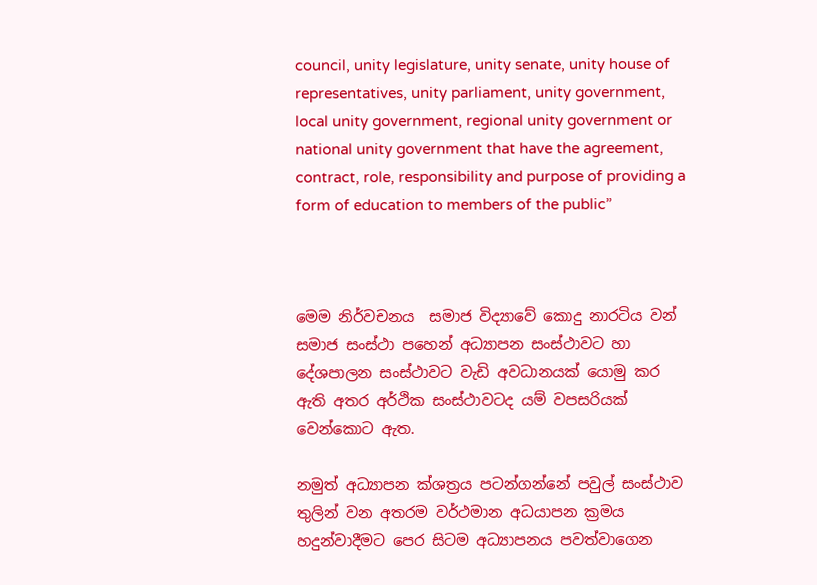council, unity legislature, unity senate, unity house of representatives, unity parliament, unity government, local unity government, regional unity government or national unity government that have the agreement, contract, role, responsibility and purpose of providing a form of education to members of the public”



මෙම නිර්වචනය  සමාජ විද්‍යාවේ කොදු නාරටිය වන් සමාජ සංස්ථා පහෙන් අධ්‍යාපන සංස්ථාවට හා දේශපාලන සංස්ථාවට වැඩි අවධානයක් යොමු කර ඇති අතර අර්ථික සංස්ථාවටද යම් වපසරියක් වෙන්කොට ඇත.

නමුත් අධ්‍යාපන ක්ශත්‍රය පටන්ගන්නේ පවුල් සංස්ථාව තුලින් වන අතරම වර්ථමාන අධයාපන ක්‍රමය හදුන්වාදීමට පෙර සිටම අධ්‍යාපනය පවත්වාගෙන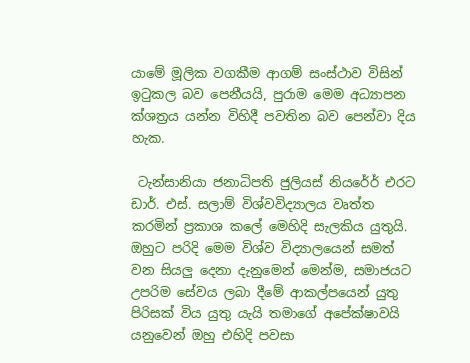යාමේ මූලික වගකීම ආගම් සංස්ථාව විසින් ඉටුකල බව පෙනීයයි, පුරාම මෙම අධ්‍යාපන ක්ශත්‍රය යන්න විහිදී පවතින බව පෙන්වා දිය හැක.

 ටැන්සානියා ජනාධිපති ජුලියස් නියරේර් එරට ඩාර්. එස්. සලාම් විශ්වවිද්‍යාලය වෘත්ත කරමින් ප්‍රකාශ කලේ මෙහිදි සැලකිය යුතුයි. ඔහුට පරිදි මෙම විශ්ව විද්‍යාලයෙන් සමත් වන සියලු දෙනා දැනුමෙන් මෙන්ම, සමාජයට උපරිම සේවය ලබා දීමේ ආකල්පයෙන් යුතු පිරිසක් විය යුතු යැයි තමාගේ අපේක්ෂාවයි යනුවෙන් ඔහු එහිදි පවසා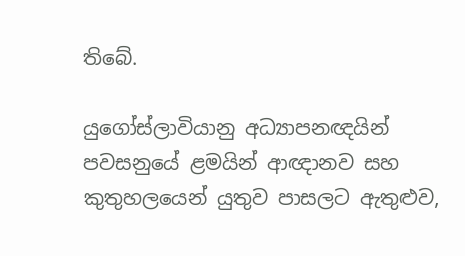තිබේ.

යුගෝස්ලාවියානු අධ්‍යාපනඥයින් පවසනුයේ ළමයින් ආඥානව සහ කුතුහලයෙන් යුතුව පාසලට ඇතුළුව,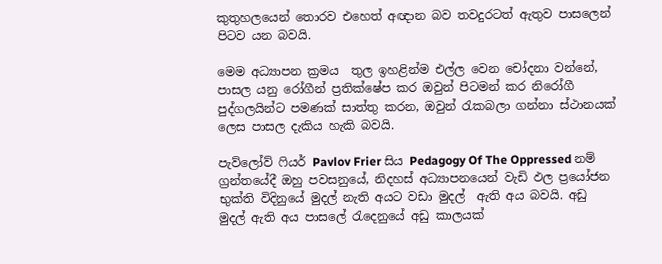කුතුහලයෙන් තොරව එහෙත් අඥාන බව තවදුරටත් ඇතුව පාසලෙන් පිටව යන බවයි.

මෙම අධ්‍යාපන ක්‍රමය  තුල ඉහළින්ම එල්ල වෙන චෝදනා වන්නේ, පාසල යනු රෝගීන් ප්‍රතික්ෂේප කර ඔවුන් පිටමන් කර නිරෝගී පුද්ගලයින්ට පමණක් සාත්තු කරන, ඔවුන් රැකබලා ගන්නා ස්ථානයක් ලෙස පාසල දැකිය හැකි බවයි.

පැව්ලෝව් ෆියර් Pavlov Frier සිය Pedagogy Of The Oppressed නම් ග්‍රන්තයේදී ඔහු පවසනුයේ, නිදහස් අධ්‍යාපනයෙන් වැඩි ඵල ප්‍රයෝජන භුක්ති විදිනුයේ මුදල් නැති අයට වඩා මුදල්  ඇති අය බවයි. අඩු මුදල් ඇති අය පාසලේ රැදෙනුයේ අඩු කාලයක්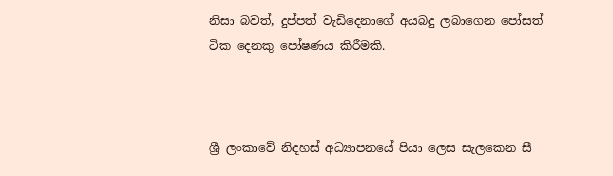නිසා බවත්, දුප්පත් වැඩිදෙනාගේ අයබදු ලබාගෙන පෝසත් ටික දෙනකු පෝෂණය කිරීමකි.



ශ්‍රී ලංකාවේ නිදහස් අධ්‍යාපනයේ පියා ලෙස සැලකෙන සී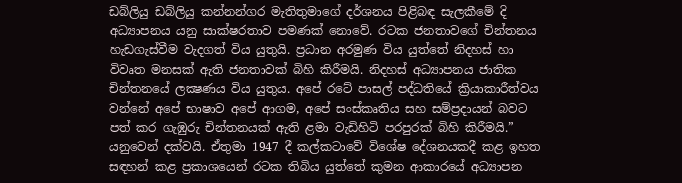ඩබ්ලියු ඩබ්ලියු කන්නන්ගර මැතිතුමාගේ දර්ශනය පිළිබඳ සැලකීමේ දි අධ්‍යාපනය යනු සාක්ෂරතාව පමණක් නොවේ. රටක ජනතාවගේ චින්තනය හැඩගැස්වීම වැදගත් විය යුතුයි. ප්‍රධාන අරමුණ විය යුත්තේ නිදහස් හා විවෘත මනසක් ඇති ජනතාවක් බිහි කිරීමයි. නිදහස් අධ්‍යාපනය ජාතික චින්තනයේ ලක්‍ෂණය විය යුතුය. අපේ රටේ පාසල් පද්ධතියේ ක්‍රියාකාරීත්වය වන්නේ අපේ භාෂාව අපේ ආගම, අපේ සංස්කෘතිය සහ සම්ප්‍රදායන් බවට පත් කර ගැඹුරු චින්තනයක් ඇති ළමා වැඩිහිටි පරපුරක් බිහි කිරීමයි.” යනුවෙන් දක්වයි. ඒතුමා 1947 දී කල්කටාවේ විශේෂ දේශනයකදී කළ ඉහත සඳහන් කළ ප්‍රකාශයෙන් රටක තිබිය යුත්තේ කුමන ආකාරයේ අධ්‍යාපන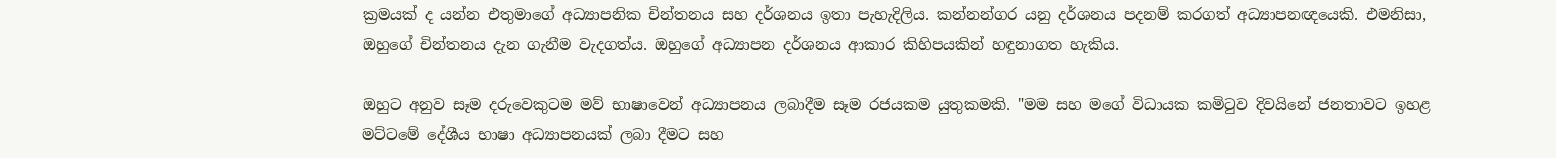ක්‍රමයක් ද යන්න එතුමාගේ අධ්‍යාපනික චින්තනය සහ දර්ශනය ඉතා පැහැදිලිය. කන්නන්ගර යනු දර්ශනය පදනම් කරගත් අධ්‍යාපනඥයෙකි. එමනිසා, ඔහුගේ චින්තනය දැන ගැනීම වැදගත්ය. ඔහුගේ අධ්‍යාපන දර්ශනය ආකාර කිහිපයකින් හඳුනාගත හැකිය.

ඔහුට අනුව සෑම දරුවෙකුටම මව් භාෂාවෙන් අධ්‍යාපනය ලබාදීම සෑම රජයකම යුතුකමකි. "මම සහ මගේ විධායක කමිටුව දිවයිනේ ජනතාවට ඉහළ මට්ටමේ දේශීය භාෂා අධ්‍යාපනයක් ලබා දීමට සහ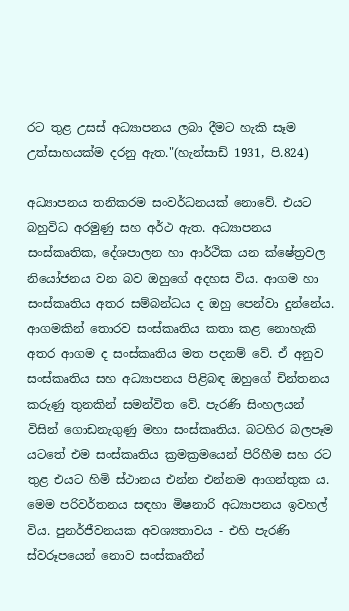රට තුළ උසස් අධ්‍යාපනය ලබා දීමට හැකි සෑම උත්සාහයක්ම දරනු ඇත."(හැන්සාඩ් 1931, පි.824)

අධ්‍යාපනය තනිකරම සංවර්ධනයක් නොවේ. එයට බහුවිධ අරමුණු සහ අර්ථ ඇත. අධ්‍යාපනය සංස්කෘතික, දේශපාලන හා ආර්ථික යන ක්ෂේත්‍රවල නියෝජනය වන බව ඔහුගේ අදහස විය. ආගම හා සංස්කෘතිය අතර සම්බන්ධය ද ඔහු පෙන්වා දුන්නේය. ආගමකින් තොරව සංස්කෘතිය කතා කළ නොහැකි අතර ආගම ද සංස්කෘතිය මත පදනම් වේ. ඒ අනුව සංස්කෘතිය සහ අධ්‍යාපනය පිළිබඳ ඔහුගේ චින්තනය කරුණු තුනකින් සමන්විත වේ. පැරණි සිංහලයන් විසින් ගොඩනැගුණු මහා සංස්කෘතිය. බටහිර බලපෑම යටතේ එම සංස්කෘතිය ක්‍රමක්‍රමයෙන් පිරිහීම සහ රට තුළ එයට හිමි ස්ථානය එන්න එන්නම ආගන්තුක ය. මෙම පරිවර්තනය සඳහා මිෂනාරි අධ්‍යාපනය ඉවහල් විය. පුනර්ජීවනයක අවශ්‍යතාවය - එහි පැරණි ස්වරූපයෙන් නොව සංස්කෘතීන්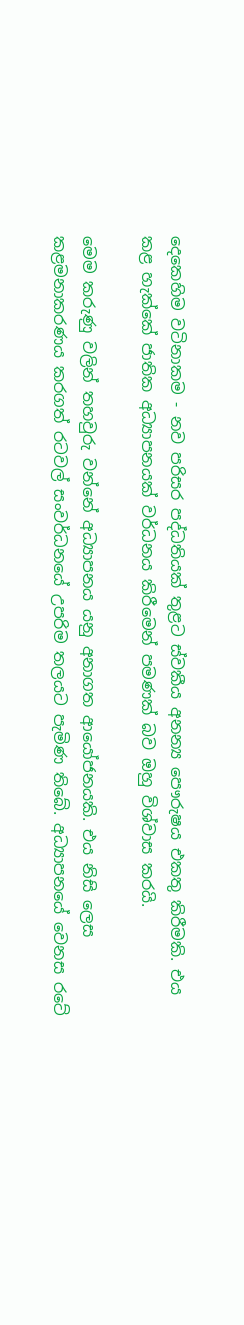දෙකෙහිම වටිනාකම - නව පරිසර පද්ධතියක් තුළට ස්වකීය අනන්‍ය පෞරුෂය එකතු කිරීමකි. එය කළ හැක්කේ ජාතික අධ්‍යාපනයක් වර්ධනය කිරීමෙන් පමණක් බව ඔහු විශ්වාස කරයි.

මෙම කරුණු වලින් තහවුරු වන්නේ අධ්‍යාපනය යනු අනාගත ආයෝජනයකි. එය නිසි ලෙස කළමනාකරණය කරගත් රටවල් සංවර්ධනයේ උපරිම තලයට පැමිණ තිබේ. අධ්‍යාපනයේ වෙනස රටේ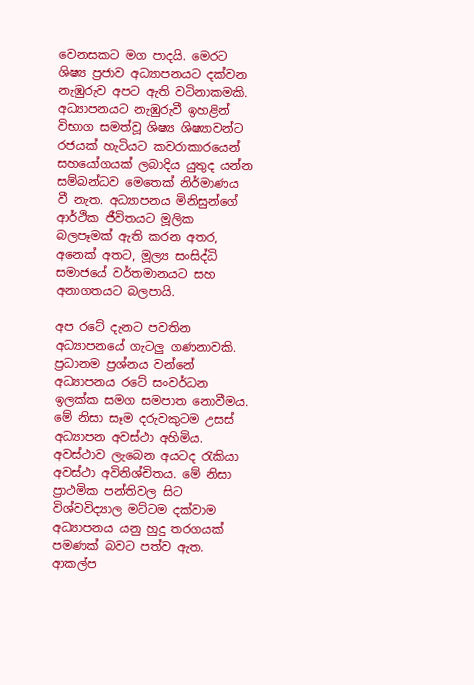වෙනසකට මග පාදයි. මෙරට ශිෂ්‍ය ප්‍රජාව අධ්‍යාපනයට දක්වන නැඹුරුව අපට ඇති වටිනාකමකි. අධ්‍යාපනයට නැඹුරුවී ඉහළින් විභාග සමත්වූ ශිෂ්‍ය ශිෂ්‍යාවන්ට රජයක් හැටියට කවරාකාරයෙන් සහයෝගයක් ලබාදිය යුතුද යන්න සම්බන්ධව මෙතෙක් නිර්මාණය වී නැත. අධ්‍යාපනය මිනිසුන්ගේ ආර්ථික ජීවිතයට මූලික බලපෑමක් ඇති කරන අතර, අනෙක් අතට, මූල්‍ය සංසිද්ධි සමාජයේ වර්තමානයට සහ අනාගතයට බලපායි.

අප රටේ දැනට පවතින අධ්‍යාපනයේ ගැටලු ගණනාවකි. ප්‍රධානම ප්‍රශ්නය වන්නේ අධ්‍යාපනය රටේ සංවර්ධන ඉලක්ක සමග සමපාත නොවීමය. මේ නිසා සෑම දරුවකුටම උසස් අධ්‍යාපන අවස්ථා අහිමිය. අවස්ථාව ලැබෙන අයටද රැකියා අවස්ථා අවිනිශ්චිතය. මේ නිසා ප්‍රාථමික පන්තිවල සිට විශ්වවිද්‍යාල මට්ටම දක්වාම අධ්‍යාපනය යනු හුදු තරගයක් පමණක් බවට පත්ව ඇත. ආකල්ප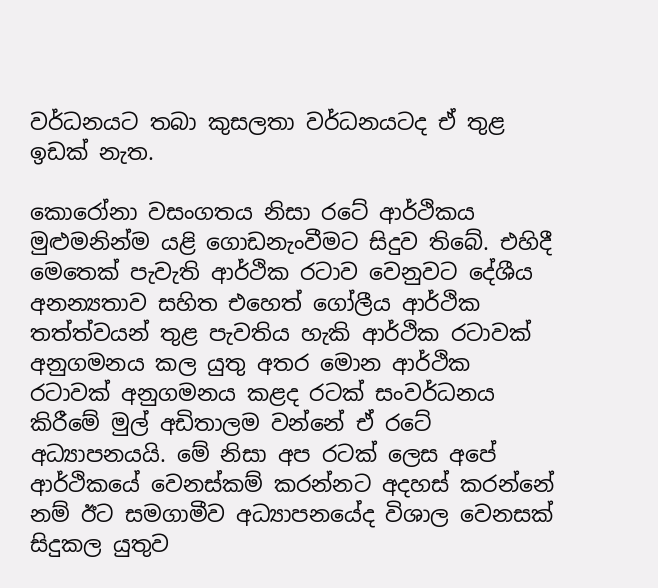වර්ධනයට තබා කුසලතා වර්ධනයටද ඒ තුළ ඉඩක් නැත.

කොරෝනා වසංගතය නිසා රටේ ආර්ථිකය මුළුමනින්ම යළි ගොඩනැංවීමට සිදුව තිබේ. එහිදී මෙතෙක් පැවැති ආර්ථික රටාව වෙනුවට දේශීය අනන්‍යතාව සහිත එහෙත් ගෝලීය ආර්ථික තත්ත්වයන් තුළ පැවතිය හැකි ආර්ථික රටාවක් අනුගමනය කල යුතු අතර මොන ආර්ථික රටාවක් අනුගමනය කළද රටක් සංවර්ධනය කිරීමේ මුල් අඩිතාලම වන්නේ ඒ රටේ අධ්‍යාපනයයි. මේ නිසා අප රටක් ලෙස අපේ ආර්ථිකයේ වෙනස්කම් කරන්නට අදහස් කරන්නේ නම් ඊට සමගාමීව අධ්‍යාපනයේද විශාල වෙනසක් සිදුකල යුතුව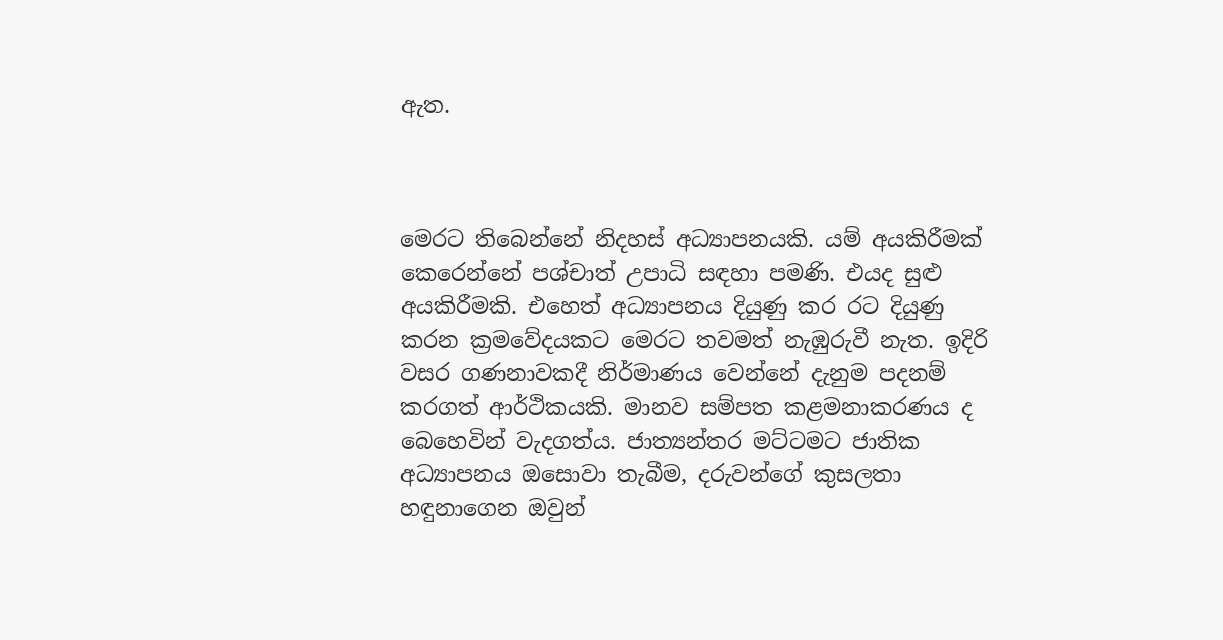ඇත.



මෙරට තිබෙන්නේ නිදහස් අධ්‍යාපනයකි. යම් අයකිරීමක් කෙරෙන්නේ පශ්චාත් උපාධි සඳහා පමණි. එයද සුළු අයකිරීමකි. එහෙත් අධ්‍යාපනය දියුණු කර රට දියුණු කරන ක්‍රමවේදයකට මෙරට තවමත් නැඹුරුවී නැත. ඉදිරි වසර ගණනාවකදී නිර්මාණය වෙන්නේ දැනුම පදනම් කරගත් ආර්ථිකයකි. මානව සම්පත කළමනාකරණය ද බෙහෙවින් වැදගත්ය. ජාත්‍යන්තර මට්ටමට ජාතික අධ්‍යාපනය ඔසොවා තැබීම, දරුවන්ගේ කුසලතා හඳුනාගෙන ඔවුන්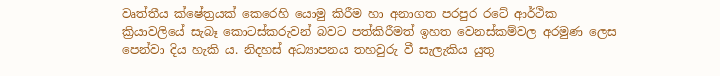වෘත්තීය ක්ෂේත්‍රයක් කෙරෙහි යොමු කිරීම හා අනාගත පරපුර රටේ ආර්ථික ක්‍රියාවලියේ සැබෑ කොටස්කරුවන් බවට පත්කිරීමත් ඉහත වෙනස්කම්වල අරමුණ ලෙස පෙන්වා දිය හැකි ය. නිදහස් අධ්‍යාපනය තහවුරු වී සැලැකිය යුතු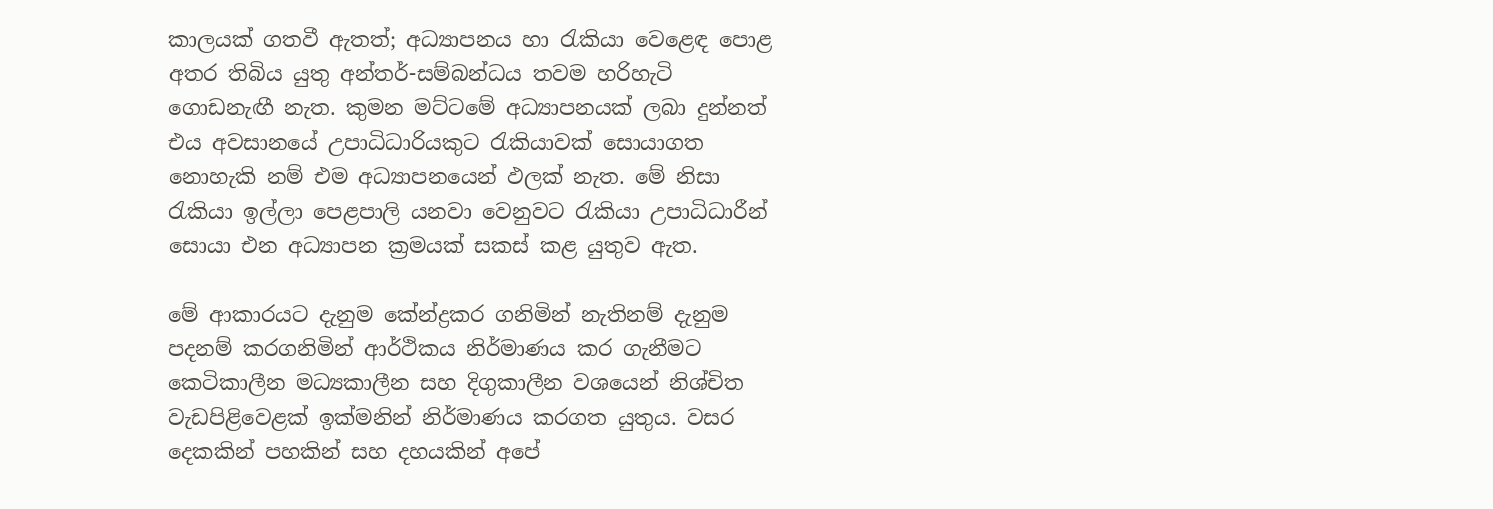කාලයක් ගතවී ඇතත්; අධ්‍යාපනය හා රැකියා වෙළෙඳ පොළ අතර තිබිය යුතු අන්තර්-සම්බන්ධය තවම හරිහැටි ගොඩනැඟී නැත. කුමන මට්ටමේ අධ්‍යාපනයක් ලබා දුන්නත් එය අවසානයේ උපාධිධාරියකුට රැකියාවක් සොයාගත නොහැකි නම් එම අධ්‍යාපනයෙන් ඵලක් නැත. මේ නිසා රැකියා ඉල්ලා පෙළපාලි යනවා වෙනුවට රැකියා උපාධිධාරීන් සොයා එන අධ්‍යාපන ක්‍රමයක් සකස් කළ යුතුව ඇත.

මේ ආකාරයට දැනුම කේන්ද්‍රකර ගනිමින් නැතිනම් දැනුම පදනම් කරගනිමින් ආර්ථිකය නිර්මාණය කර ගැනීමට කෙටිකාලීන මධ්‍යකාලීන සහ දිගුකාලීන වශයෙන් නිශ්චිත වැඩපිළිවෙළක් ඉක්මනින් නිර්මාණය කරගත යුතුය. වසර දෙකකින් පහකින් සහ දහයකින් අපේ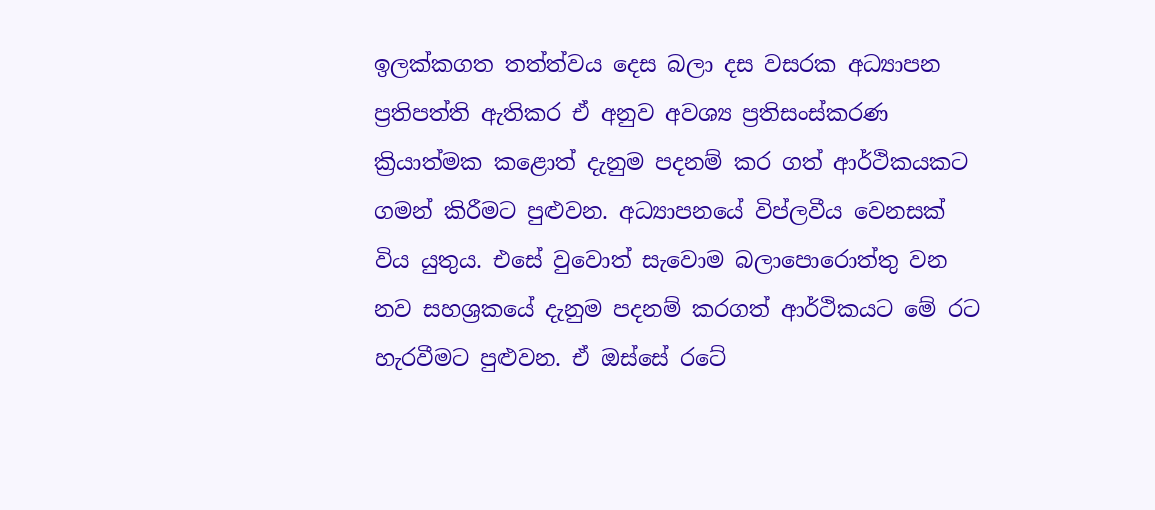ඉලක්කගත තත්ත්වය දෙස බලා දස වසරක අධ්‍යාපන ප්‍රතිපත්ති ඇතිකර ඒ අනුව අවශ්‍ය ප්‍රතිසංස්කරණ ක්‍රියාත්මක කළොත් දැනුම පදනම් කර ගත් ආර්ථිකයකට ගමන් කිරීමට පුළුවන. අධ්‍යාපනයේ විප්ලවීය වෙනසක් විය යුතුය. එසේ වුවොත් සැවොම බලාපොරොත්තු වන නව සහශ්‍රකයේ දැනුම පදනම් කරගත් ආර්ථිකයට මේ රට හැරවීමට පුළුවන. ඒ ඔස්සේ රටේ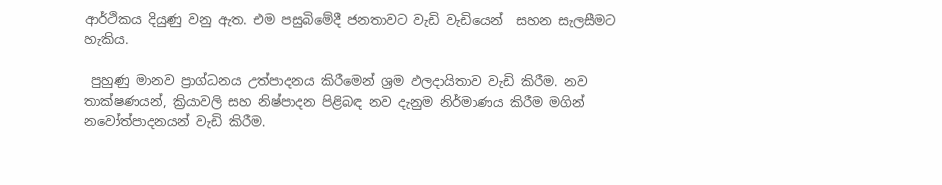ආර්ථිකය දියුණු වනු ඇත. එම පසුබිමේදී ජනතාවට වැඩි වැඩියෙන්  සහන සැලසීමට හැකිය.

 පුහුණු මානව ප්‍රාග්ධනය උත්පාදනය කිරීමෙන් ශ්‍රම ඵලදායිතාව වැඩි කිරීම. නව තාක්ෂණයන්, ක්‍රියාවලි සහ නිෂ්පාදන පිළිබඳ නව දැනුම නිර්මාණය කිරීම මගින් නවෝත්පාදනයන් වැඩි කිරීම.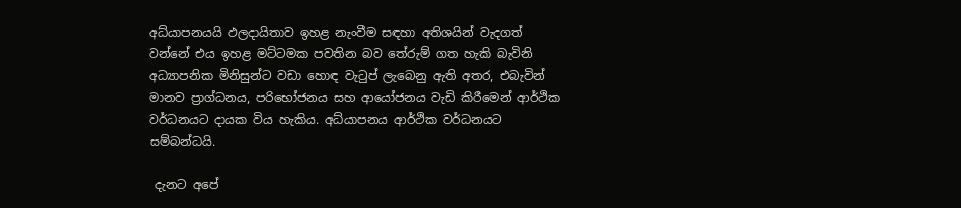අධ්යාපනයයි ඵලදායිතාව ඉහළ නැංවීම සඳහා අතිශයින් වැදගත් වන්නේ එය ඉහළ මට්ටමක පවතින බව තේරුම් ගත හැකි බැවිනි අධ්‍යාපනික මිනිසුන්ට වඩා හොඳ වැටුප් ලැබෙනු ඇති අතර, එබැවින් මානව ප්‍රාග්ධනය, පරිභෝජනය සහ ආයෝජනය වැඩි කිරීමෙන් ආර්ථික වර්ධනයට දායක විය හැකිය. අධ්යාපනය ආර්ථික වර්ධනයට සම්බන්ධයි.

 දැනට අපේ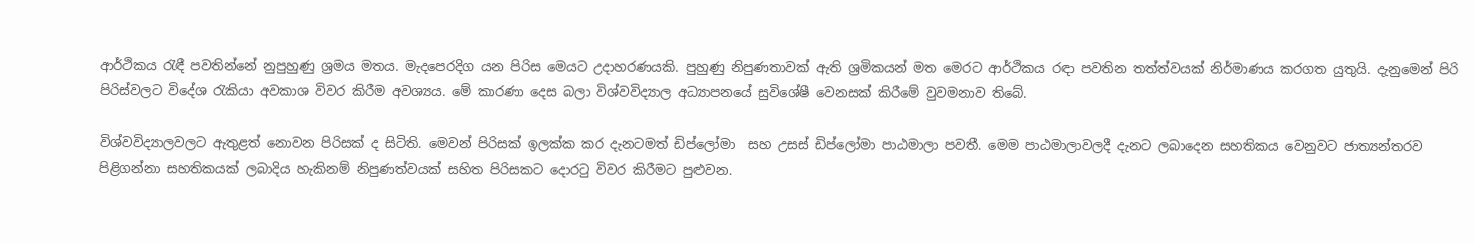ආර්ථිකය රැඳී පවතින්නේ නුපුහුණු ශ්‍රමය මතය. මැදපෙරදිග යන පිරිස මෙයට උදාහරණයකි. පුහුණු නිපුණතාවක් ඇති ශ්‍රමිකයන් මත මෙරට ආර්ථිකය රඳා පවතින තත්ත්වයක් නිර්මාණය කරගත යුතුයි. දැනුමෙන් පිරි  පිරිස්වලට විදේශ රැකියා අවකාශ විවර කිරීම අවශ්‍යය. මේ කාරණා දෙස බලා විශ්වවිද්‍යාල අධ්‍යාපනයේ සුවිශේෂී වෙනසක් කිරීමේ වුවමනාව තිබේ.

විශ්වවිද්‍යාලවලට ඇතුළත් නොවන පිරිසක් ද සිටිති. මෙවන් පිරිසක් ඉලක්ක කර දැනටමත් ඩිප්ලෝමා  සහ උසස් ඩිප්ලෝමා පාඨමාලා පවතී. මෙම පාඨමාලාවලදී දැනට ලබාදෙන සහතිකය වෙනුවට ජාත්‍යන්තරව පිළිගන්නා සහතිකයක් ලබාදිය හැකිනම් නිපුණත්වයක් සහිත පිරිසකට දොරටු විවර කිරීමට පුළුවන.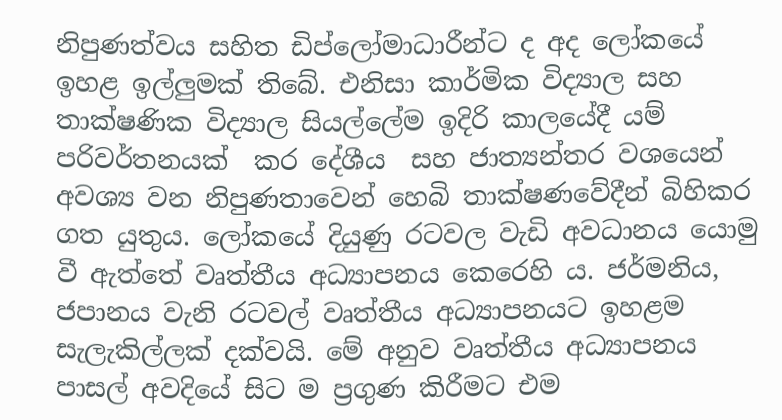නිපුණත්වය සහිත ඩිප්ලෝමාධාරීන්ට ද අද ලෝකයේ ඉහළ ඉල්ලුමක් තිබේ. එනිසා කාර්මික විද්‍යාල සහ තාක්ෂණික විද්‍යාල සියල්ලේම ඉදිරි කාලයේදී යම් පරිවර්තනයක්  කර දේශීය  සහ ජාත්‍යන්තර වශයෙන් අවශ්‍ය වන නිපුණතාවෙන් හෙබි තාක්ෂණවේදීන් බිහිකර ගත යුතුය. ලෝකයේ දියුණු රටවල වැඩි අවධානය යොමු වී ඇත්තේ වෘත්තීය අධ්‍යාපනය කෙරෙහි ය. ජර්මනිය, ජපානය වැනි රටවල් වෘත්තීය අධ්‍යාපනයට ඉහළම සැලැකිල්ලක් දක්වයි. මේ අනුව වෘත්තීය අධ්‍යාපනය පාසල් අවදියේ සිට ම ප්‍රගුණ කිරීමට එම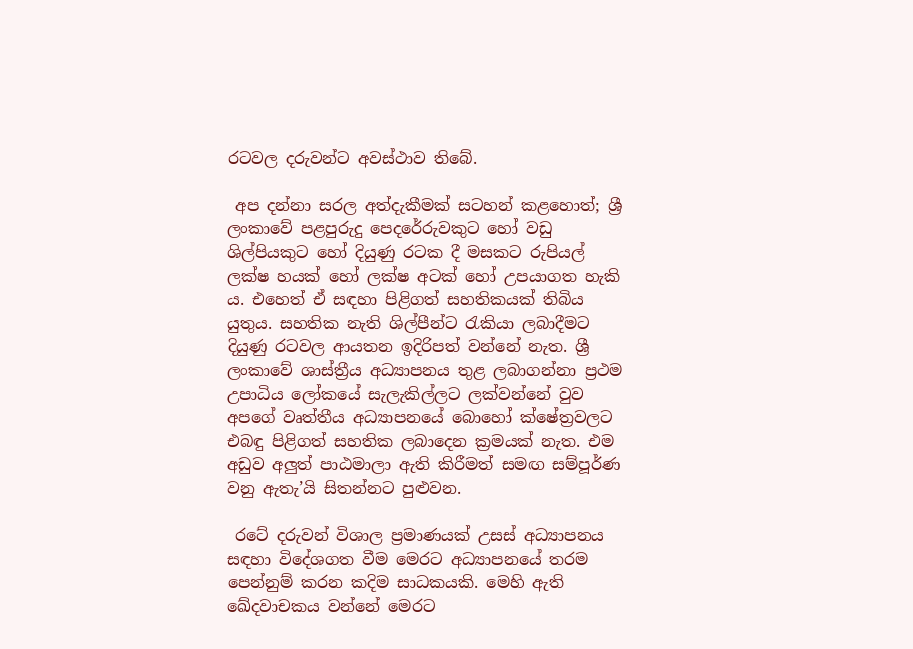රටවල දරුවන්ට අවස්ථාව තිබේ.

 අප දන්නා සරල අත්දැකීමක් සටහන් කළහොත්; ශ්‍රී ලංකාවේ පළපුරුදු පෙදරේරුවකුට හෝ වඩු ශිල්පියකුට හෝ දියුණු රටක දී මසකට රුපියල් ලක්ෂ හයක් හෝ ලක්ෂ අටක් හෝ උපයාගත හැකි ය. එහෙත් ඒ සඳහා පිළිගත් සහතිකයක් තිබිය යුතුය. සහතික නැති ශිල්පීන්ට රැකියා ලබාදීමට දියුණු රටවල ආයතන ඉදිරිපත් වන්නේ නැත. ශ්‍රී ලංකාවේ ශාස්ත්‍රීය අධ්‍යාපනය තුළ ලබාගන්නා ප්‍රථම උපාධිය ලෝකයේ සැලැකිල්ලට ලක්වන්නේ වුව අපගේ වෘත්තීය අධ්‍යාපනයේ බොහෝ ක්ෂේත්‍රවලට එබඳු පිළිගත් සහතික ලබාදෙන ක්‍රමයක් නැත. එම අඩුව අලුත් පාඨමාලා ඇති කිරීමත් සමඟ සම්පූර්ණ වනු ඇතැ’යි සිතන්නට පුළුවන.

 රටේ දරුවන් විශාල ප්‍රමාණයක් උසස් අධ්‍යාපනය සඳහා විදේශගත වීම මෙරට අධ්‍යාපනයේ තරම පෙන්නුම් කරන කදිම සාධකයකි. මෙහි ඇති ඛේදවාචකය වන්නේ මෙරට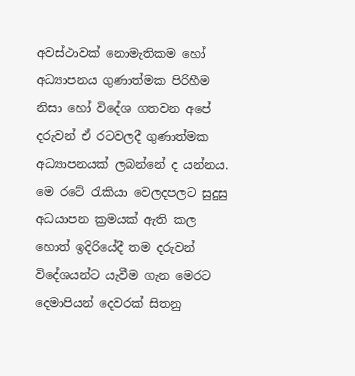අවස්ථාවක් නොමැතිකම හෝ අධ්‍යාපනය ගුණාත්මක පිරිහීම නිසා හෝ විදේශ ගතවන අපේ දරුවන් ඒ රටවලදී ගුණාත්මක අධ්‍යාපනයක් ලබන්නේ ද යන්නය. මෙ රටේ රැකියා වෙලදපලට සුදුසු අධයාපන ක්‍රමයක් ඇති කල හොත් ඉදිරියේදී තම දරුවන් විදේශයන්ට යැවීම ගැන මෙරට දෙමාපියන් දෙවරක් සිතනු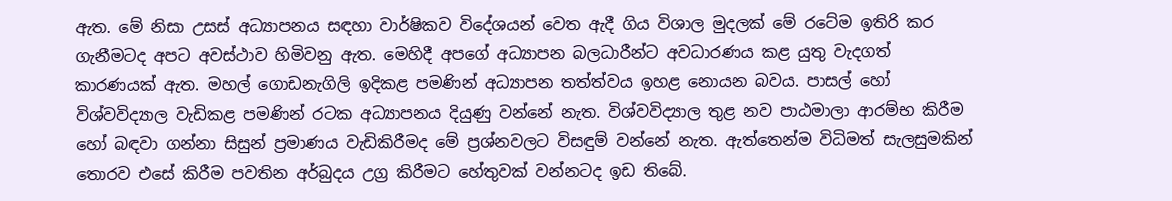ඇත. මේ නිසා උසස් අධ්‍යාපනය සඳහා වාර්ෂිකව විදේශයන් වෙත ඇදී ගිය විශාල මුදලක් මේ රටේම ඉතිරි කර ගැනීමටද අපට අවස්ථාව හිමිවනු ඇත. මෙහිදී අපගේ අධ්‍යාපන බලධාරීන්ට අවධාරණය කළ යුතු වැදගත් කාරණයක් ඇත. මහල් ගොඩනැගිලි ඉදිකළ පමණින් අධ්‍යාපන තත්ත්වය ඉහළ නොයන බවය. පාසල් හෝ විශ්වවිද්‍යාල වැඩිකළ පමණින් රටක අධ්‍යාපනය දියුණු වන්නේ නැත. විශ්වවිද්‍යාල තුළ නව පාඨමාලා ආරම්භ කිරීම හෝ බඳවා ගන්නා සිසුන් ප්‍රමාණය වැඩිකිරීමද මේ ප්‍රශ්නවලට විසඳුම් වන්නේ නැත. ඇත්තෙන්ම විධිමත් සැලසුමකින් තොරව එසේ කිරීම පවතින අර්බුදය උග්‍ර කිරීමට හේතුවක් වන්නටද ඉඩ තිබේ.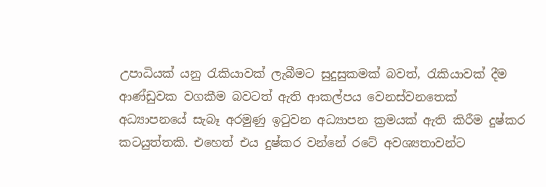උපාධියක් යනු රැකියාවක් ලැබීමට සුදුසුකමක් බවත්, රැකියාවක් දීම ආණ්ඩුවක වගකීම බවටත් ඇති ආකල්පය වෙනස්වනතෙක් අධ්‍යාපනයේ සැබෑ අරමුණු ඉටුවන අධ්‍යාපන ක්‍රමයක් ඇති කිරීම දුෂ්කර කටයුත්තකි. එහෙත් එය දුෂ්කර වන්නේ රටේ අවශ්‍යතාවන්ට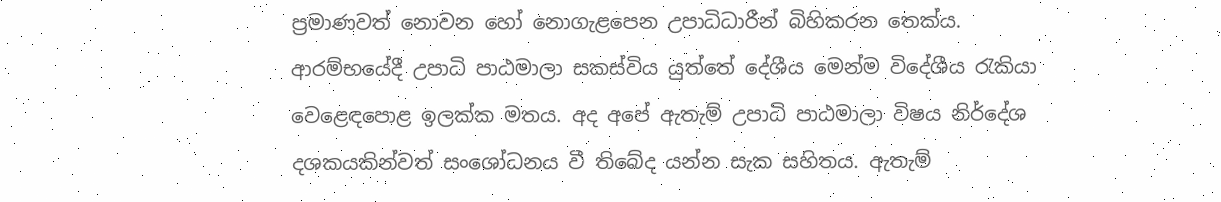ප්‍රමාණවත් නොවන හෝ නොගැළපෙන උපාධිධාරීන් බිහිකරන තෙක්ය. ආරම්භයේදී උපාධි පාඨමාලා සකස්විය යුත්තේ දේශීය මෙන්ම විදේශීය රැකියා වෙළෙඳපොළ ඉලක්ක මතය. අද අපේ ඇතැම් උපාධි පාඨමාලා විෂය නිර්දේශ දශකයකින්වත් සංශෝධනය වී තිබේද යන්න සැක සහිතය. ඇතැම්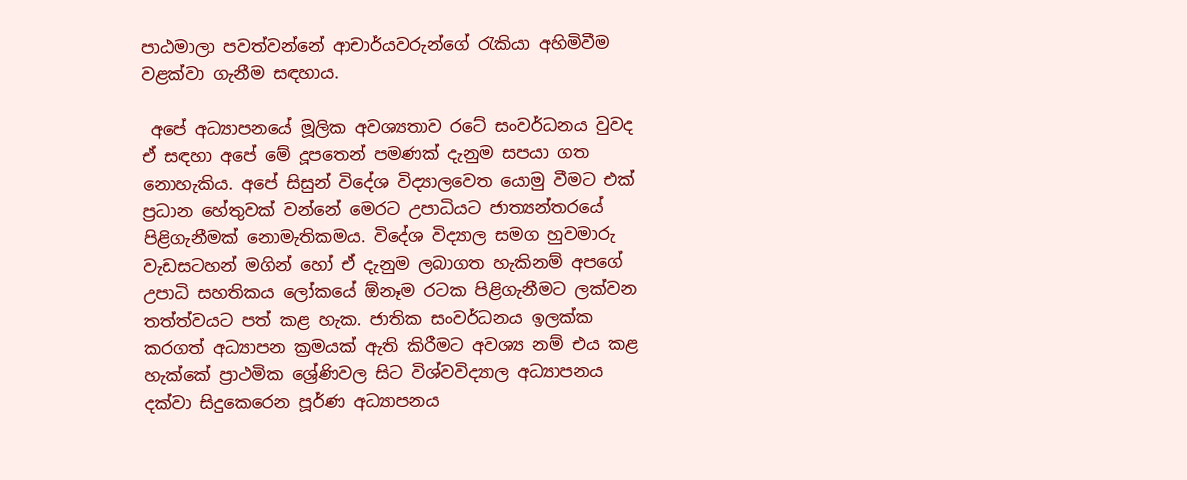පාඨමාලා පවත්වන්නේ ආචාර්යවරුන්ගේ රැකියා අහිමිවීම වළක්වා ගැනීම සඳහාය.

 අපේ අධ්‍යාපනයේ මූලික අවශ්‍යතාව රටේ සංවර්ධනය වුවද ඒ සඳහා අපේ මේ දූපතෙන් පමණක් දැනුම සපයා ගත නොහැකිය. අපේ සිසුන් විදේශ විද්‍යාලවෙත යොමු වීමට එක් ප්‍රධාන හේතුවක් වන්නේ මෙරට උපාධියට ජාත්‍යන්තරයේ පිළිගැනීමක් නොමැතිකමය. විදේශ විද්‍යාල සමග හුවමාරු වැඩසටහන් මගින් හෝ ඒ දැනුම ලබාගත හැකිනම් අපගේ උපාධි සහතිකය ලෝකයේ ඕනෑම රටක පිළිගැනීමට ලක්වන තත්ත්වයට පත් කළ හැක. ජාතික සංවර්ධනය ඉලක්ක කරගත් අධ්‍යාපන ක්‍රමයක් ඇති කිරීමට අවශ්‍ය නම් එය කළ හැක්කේ ප්‍රාථමික ශ්‍රේණිවල සිට විශ්වවිද්‍යාල අධ්‍යාපනය දක්වා සිදුකෙරෙන පූර්ණ අධ්‍යාපනය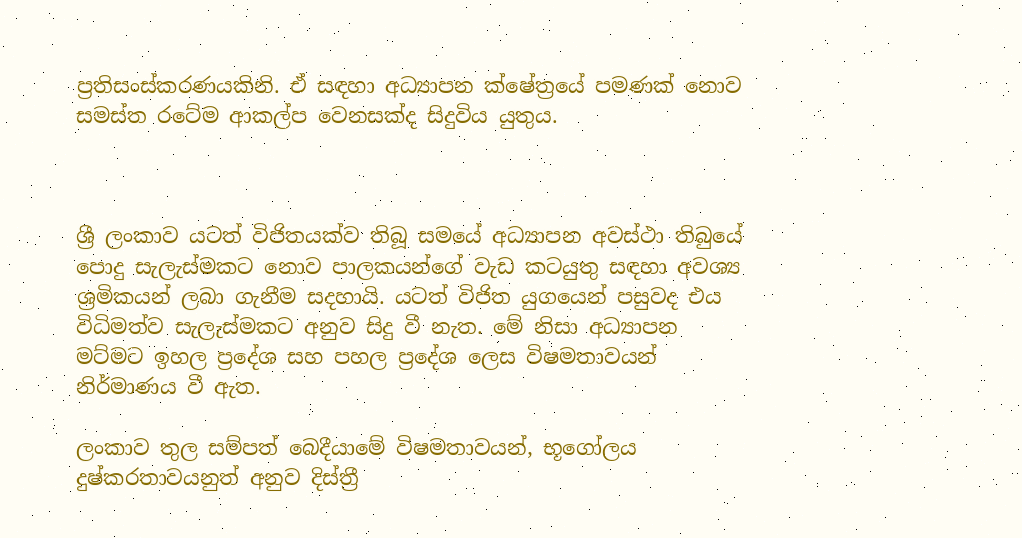ප්‍රතිසංස්කරණයකිනි. ඒ සඳහා අධ්‍යාපන ක්ෂේත්‍රයේ පමණක් නොව සමස්ත රටේම ආකල්ප වෙනසක්ද සිදුවිය යුතුය.



ශ්‍රී ලංකාව යටත් විජිතයක්ව තිබූ සමයේ අධ්‍යාපන අවස්ථා තිබුයේ පොදු සැලැස්මකට නොව පාලකයන්ගේ වැඩ කටයුතු සඳහා අවශ්‍ය ශ්‍රමිකයන් ලබා ගැනීම සදහායි. යටත් විජිත යුගයෙන් පසුවද එය විධිමත්ව සැලැස්මකට අනුව සිදු වී නැත. මේ නිසා අධ්‍යාපන මට්මට ඉහල ප්‍රදේශ සහ පහල ප්‍රදේශ ලෙස විෂමතාවයන් නිර්මාණය වී ඇත.

ලංකාව තුල සම්පත් බෙදීයාමේ විෂමතාවයන්, භූගෝලය දුෂ්කරතාවයනුත් අනුව දිස්ත්‍රී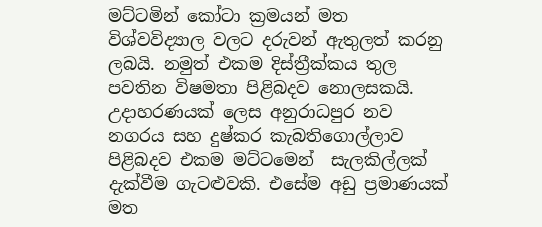මට්ටමින් කෝටා ක්‍රමයන් මත විශ්වවිද්‍යාල වලට දරුවන් ඇතුලත් කරනු ලබයි. නමුත් එකම දිස්ත්‍රීක්කය තුල පවතින විෂමතා පිළිබදව නොලසකයි. උදාහරණයක් ලෙස අනුරාධපුර නව නගරය සහ දුෂ්කර කැබතිගොල්ලාව පිළිබදව එකම මට්ටමෙන්  සැලකිල්ලක් දැක්වීම ගැටළුවකි. එසේම අඩු ප්‍රමාණයක් මත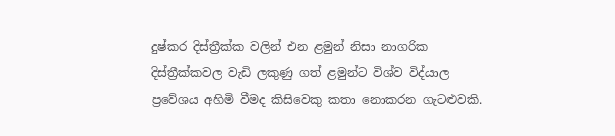දුෂ්කර දිස්ත්‍රීක්ක වලින් එන ළමුන් නිසා නාගරික දිස්ත්‍රීක්කවල වැඩි ලකුණු ගත් ළමුන්ට විශ්ව විද්යාල ප්‍රවේශය අහිමි වීමද කිසිවෙකු කතා නොකරන ගැටළුවකි.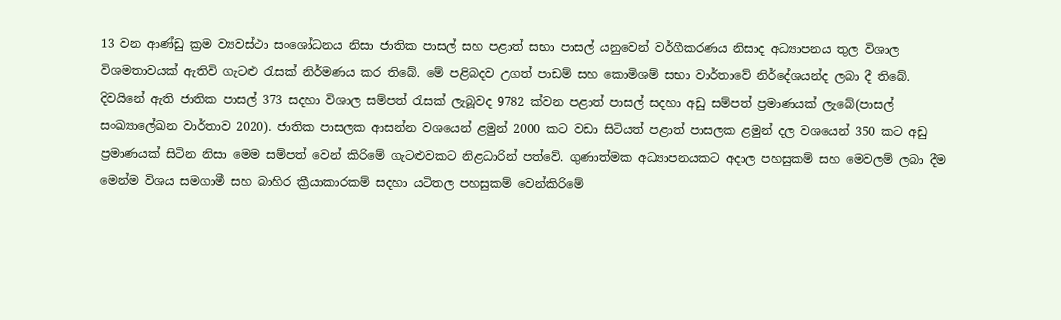13 වන ආණ්ඩු ක්‍රම ව්‍යවස්ථා සංශෝධනය නිසා ජාතික පාසල් සහ පළාත් සභා පාසල් යනුවෙන් වර්ගීකරණය නිසාද අධ්‍යාපනය තුල විශාල විශමතාවයක් ඇතිවි ගැටළු රැසක් නිර්මණය කර තිබේ. මේ පළිබදව උගත් පාඩම් සහ කොමිශම් සභා වාර්තාවේ නිර්දේශයන්ද ලබා දී තිබේ. දිවයිනේ ඇති ජාතික පාසල් 373 සදහා විශාල සම්පත් රැසක් ලැබූවද 9782 ක්වන පළාත් පාසල් සදහා අඩු සම්පත් ප්‍රමාණයක් ලැබේ(පාසල් සංඛ්‍යාලේඛන වාර්තාව 2020). ජාතික පාසලක ආසන්න වශයෙන් ළමුන් 2000 කට වඩා සිටියත් පළාත් පාසලක ළමුන් දල වශයෙන් 350 කට අඩු ප්‍රමාණයක් සිටින නිසා මෙම සම්පත් වෙන් කිරිමේ ගැටළුවකට නිළධාරින් පත්වේ. ගුණාත්මක අධ්‍යාපනයකට අදාල පහසුකම් සහ මෙවලම් ලබා දීම මෙන්ම විශය සමගාමී සහ බාහිර ක්‍රීයාකාරකම් සදහා යටිතල පහසුකම් වෙන්කිරිමේ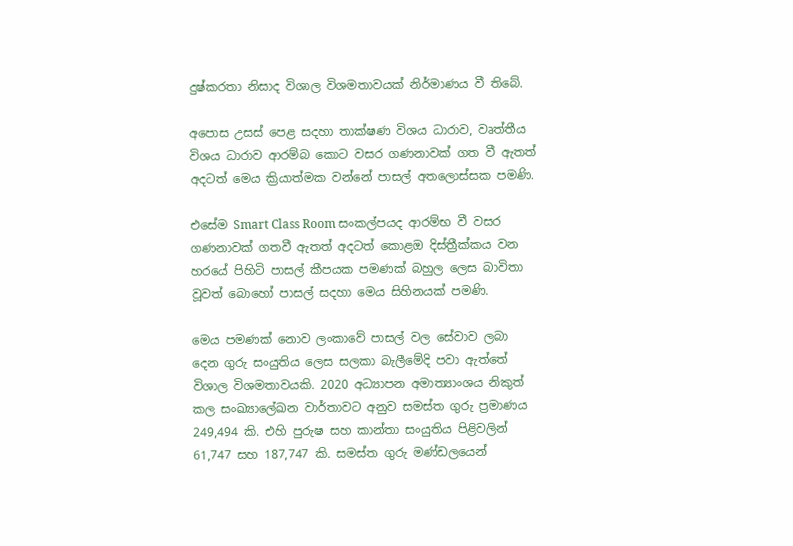දුෂ්කරතා නිසාද විශාල විශමතාවයක් නිර්මාණය වී තිබේ.

අපොස උසස් පෙළ සදහා තාක්ෂණ විශය ධාරාව, වෘත්තීය විශය ධාරාව ආරම්බ කොට වසර ගණනාවක් ගත වී ඇතත් අදටත් මෙය ක්‍රියාත්මක වන්නේ පාසල් අතලොස්සක පමණි.

එසේම Smart Class Room සංකල්පයද ආරම්භ වී වසර ගණනාවක් ගතවී ඇතත් අදටත් කොළඔ දිස්ත්‍රීක්කය වන හරයේ පිහිටි පාසල් කීපයක පමණක් බහුල ලෙස බාවිතා වූවත් බොහෝ පාසල් සදහා මෙය සිහිනයක් පමණි.

මෙය පමණක් නොව ලංකාවේ පාසල් වල සේවාව ලබා දෙන ගුරු සංයුතිය ලෙස සලකා බැලීමේදි පවා ඇත්තේ විශාල විශමතාවයකි. 2020 අධ්‍යාපන අමාත්‍යාංශය නිකුත් කල සංඛ්‍යාලේඛන වාර්තාවට අනුව සමස්ත ගුරු ප්‍රමාණය 249,494 කි. එහි පුරුෂ සහ කාන්තා සංයුතිය පිළිවලින් 61,747 සහ 187,747 කි. සමස්ත ගුරු මණ්ඩලයෙන්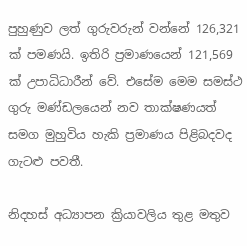පුහුණුව ලත් ගුරුවරුන් වන්නේ 126,321 ක් පමණයි. ඉතිරි ප්‍රමාණයෙන් 121,569 ක් උපාධිධාරීන් වේ. එසේම මෙම සමස්ථ ගුරු මණ්ඩලයෙන් නව තාක්ෂණයත් සමග මුහුවිය හැකි ප්‍රමාණය පිළිබදවද ගැටළු පවතී.

නිදහස් අධ්‍යාපන ක්‍රියාවලිය තුළ මතුව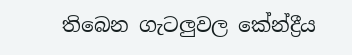තිබෙන ගැටලුවල කේන්ද්‍රීය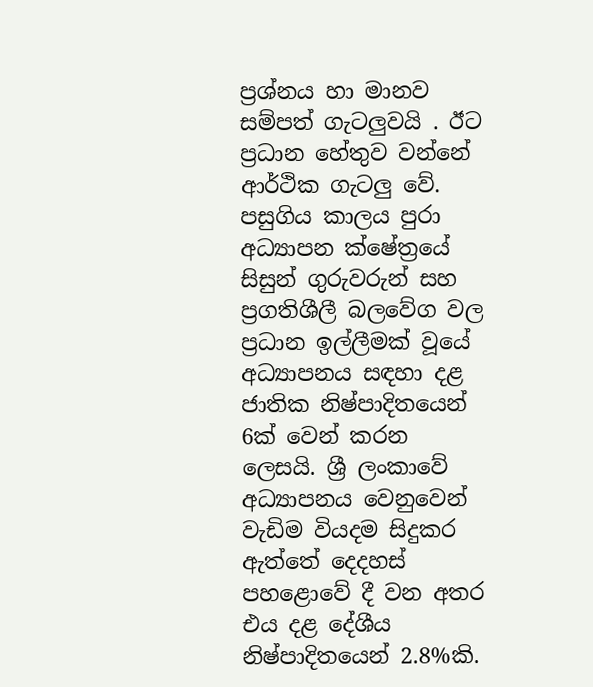ප්‍රශ්නය හා මානව සම්පත් ගැටලුවයි . ඊට ප්‍රධාන හේතුව වන්නේ ආර්ථික ගැටලු වේ. පසුගිය කාලය පුරා අධ්‍යාපන ක්ෂේත්‍රයේ සිසුන් ගුරුවරුන් සහ ප්‍රගතිශීලී බලවේග වල ප්‍රධාන ඉල්ලීමක් වූයේ අධ්‍යාපනය සඳහා දළ ජාතික නිෂ්පාදිතයෙන් 6ක් වෙන් කරන ලෙසයි. ශ්‍රී ලංකාවේ අධ්‍යාපනය වෙනුවෙන් වැඩිම වියදම සිදුකර ඇත්තේ දෙදහස් පහළොවේ දී වන අතර එය දළ දේශීය නිෂ්පාදිතයෙන් 2.8%කි.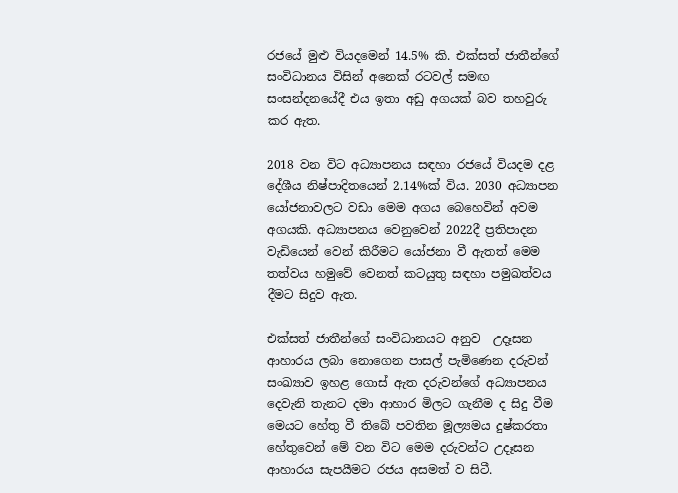රජයේ මුළු වියදමෙන් 14.5% කි. එක්සත් ජාතීන්ගේ සංවිධානය විසින් අනෙක් රටවල් සමඟ සංසන්දනයේදී එය ඉතා අඩු අගයක් බව තහවුරු කර ඇත.

2018 වන විට අධ්‍යාපනය සඳහා රජයේ වියදම දළ දේශීය නිෂ්පාදිතයෙන් 2.14%ක් විය. 2030 අධ්‍යාපන යෝජනාවලට වඩා මෙම අගය බෙහෙවින් අවම අගයකි. අධ්‍යාපනය වෙනුවෙන් 2022දී ප්‍රතිපාදන වැඩියෙන් වෙන් කිරීමට යෝජනා වී ඇතත් මෙම තත්වය හමුවේ වෙනත් කටයුතු සඳහා පමුඛත්වය දීමට සිදුව ඇත.

එක්සත් ජාතීන්ගේ සංවිධානයට අනුව  උදෑසන ආහාරය ලබා නොගෙන පාසල් පැමිණෙන දරුවන් සංඛ්‍යාව ඉහළ ගොස් ඇත දරුවන්ගේ අධ්‍යාපනය දෙවැනි තැනට දමා ආහාර මිලට ගැනීම ද සිදු වීම මෙයට හේතු වී තිබේ පවතින මූල්‍යමය දුෂ්කරතා හේතුවෙන් මේ වන විට මෙම දරුවන්ට උදෑසන ආහාරය සැපයීමට රජය අසමත් ව සිටී.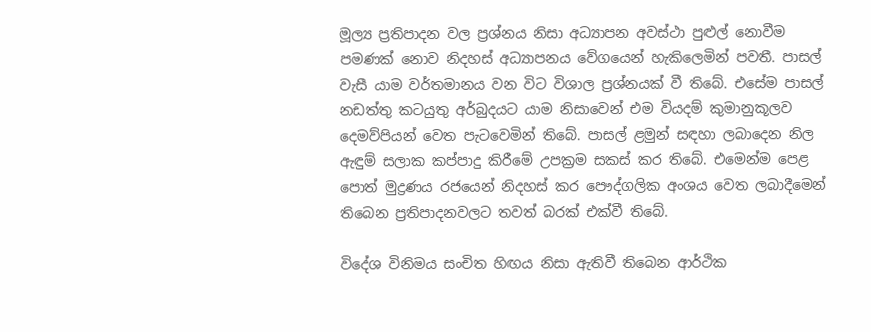මූල්‍ය ප්‍රතිපාදන වල ප්‍රශ්නය නිසා අධ්‍යාපන අවස්ථා පුළුල් නොවීම පමණක් නොව නිදහස් අධ්‍යාපනය වේගයෙන් හැකිලෙමින් පවතී. පාසල් වැසී යාම වර්තමානය වන විට විශාල ප්‍රශ්නයක් වී තිබේ. එසේම පාසල් නඩත්තු කටයුතු අර්බුදයට යාම නිසාවෙන් එම වියදම් කුමානුකූලව දෙමව්පියන් වෙත පැටවෙමින් තිබේ. පාසල් ළමුන් සඳහා ලබාදෙන නිල ඇඳුම් සලාක කප්පාදු කිරීමේ උපක්‍රම සකස් කර තිබේ. එමෙන්ම පෙළ පොත් මුද්‍රණය රජයෙන් නිදහස් කර පෞද්ගලික අංශය වෙත ලබාදීමෙන් තිබෙන ප්‍රතිපාදනවලට තවත් බරක් එක්වී තිබේ.

විදේශ විනිමය සංචිත හිඟය නිසා ඇතිවී තිබෙන ආර්ථික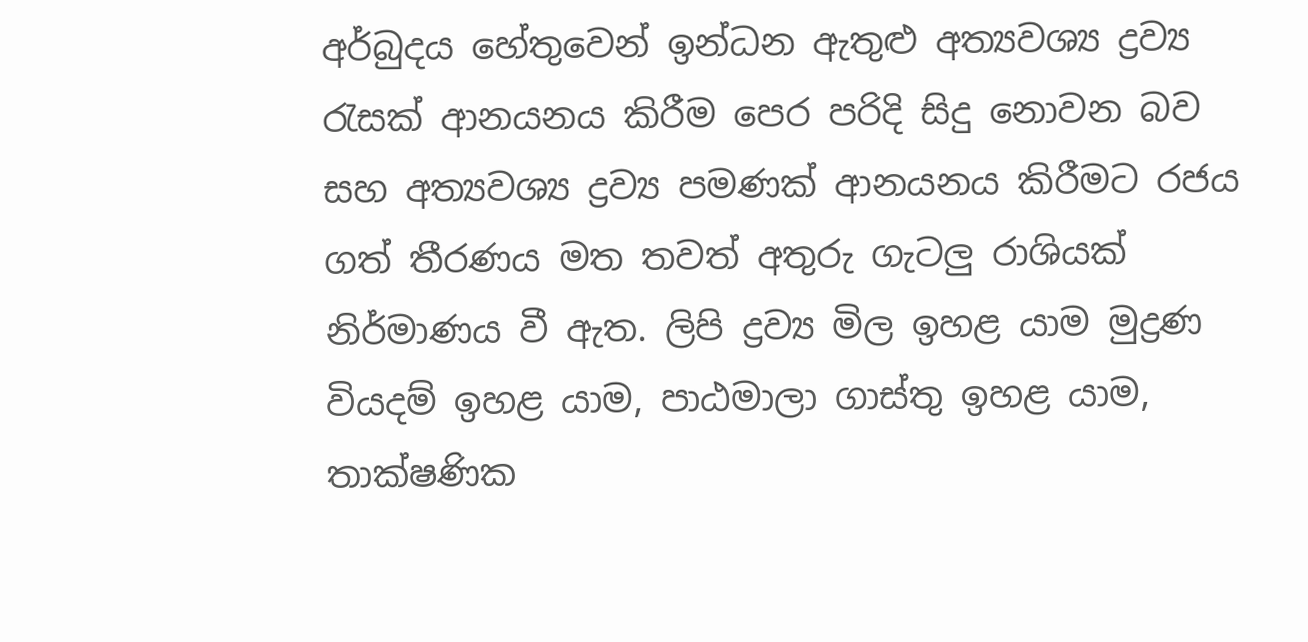අර්බුදය හේතුවෙන් ඉන්ධන ඇතුළු අත්‍යවශ්‍ය ද්‍රව්‍ය රැසක් ආනයනය කිරීම පෙර පරිදි සිදු නොවන බව සහ අත්‍යවශ්‍ය ද්‍රව්‍ය පමණක් ආනයනය කිරීමට රජය ගත් තීරණය මත තවත් අතුරු ගැටලු රාශියක් නිර්මාණය වී ඇත. ලිපි ද්‍රව්‍ය මිල ඉහළ යාම මුද්‍රණ වියදම් ඉහළ යාම, පාඨමාලා ගාස්තු ඉහළ යාම, තාක්ෂණික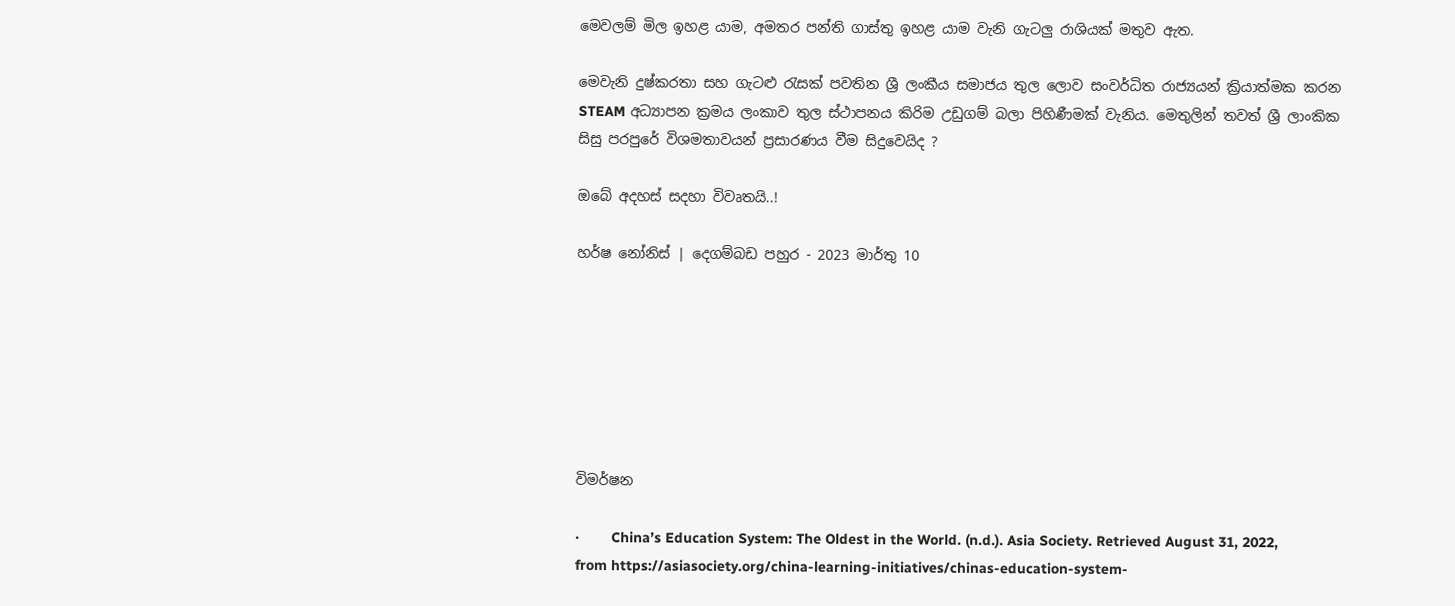මෙවලම් මිල ඉහළ යාම, අමතර පන්ති ගාස්තු ඉහළ යාම වැනි ගැටලු රාශියක් මතුව ඇත.

මෙවැනි දුෂ්කරතා සහ ගැටළු රැසක් පවතින ශ්‍රී ලංකීය සමාජය තුල ලොව සංවර්ධිත රාජ්‍යයන් ක්‍රියාත්මක කරන STEAM අධ්‍යාපන ක්‍රමය ලංකාව තුල ස්ථාපනය කිරිම උඩුගම් බලා පිහිණීමක් වැනිය. මෙතුලින් තවත් ශ්‍රී ලාංකික සිසු පරපුරේ විශමතාවයන් ප්‍රසාරණය වීම සිදුවෙයිද ?

ඔබේ අදහස් සදහා විවෘතයි..!

හර්ෂ නෝනිස් | දෙගම්බඩ පහුර - 2023 මාර්තු 10







විමර්ෂන

·        China’s Education System: The Oldest in the World. (n.d.). Asia Society. Retrieved August 31, 2022, from https://asiasociety.org/china-learning-initiatives/chinas-education-system-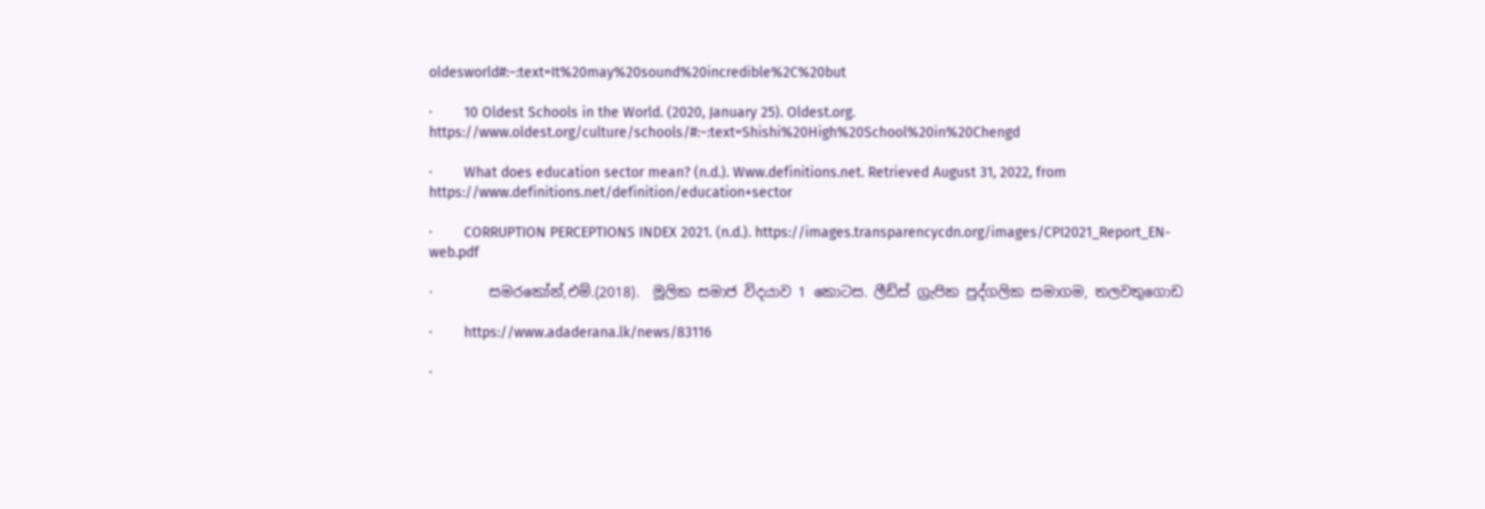oldesworld#:~:text=It%20may%20sound%20incredible%2C%20but

·        10 Oldest Schools in the World. (2020, January 25). Oldest.org. https://www.oldest.org/culture/schools/#:~:text=Shishi%20High%20School%20in%20Chengd

·        What does education sector mean? (n.d.). Www.definitions.net. Retrieved August 31, 2022, from https://www.definitions.net/definition/education+sector

·        CORRUPTION PERCEPTIONS INDEX 2021. (n.d.). https://images.transparencycdn.org/images/CPI2021_Report_EN-web.pdf

·        සමරකෝන්,එම්.(2018).  මූලික සමාජ විදයාව 1 කොටස. ලීඩ්ස් ග්‍රැපික පුද්ගලික සමාගම, තලවතුගොඩ

·        https://www.adaderana.lk/news/83116

·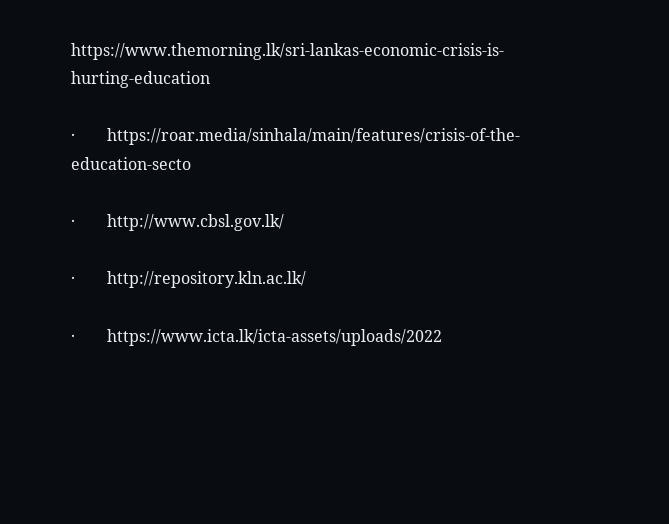https://www.themorning.lk/sri-lankas-economic-crisis-is-hurting-education

·        https://roar.media/sinhala/main/features/crisis-of-the-education-secto

·        http://www.cbsl.gov.lk/

·        http://repository.kln.ac.lk/

·        https://www.icta.lk/icta-assets/uploads/2022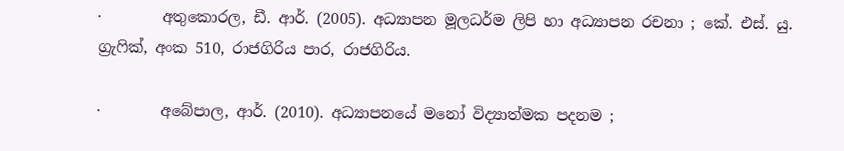·        අතුකොරල, ඩී. ආර්. (2005). අධ්‍යාපන මූලධර්ම ලිපි හා අධ්‍යාපන රචනා ; කේ. එස්. යු. ග්‍රැෆික්, අංක 510, රාජගිරිය පාර, රාජගිරිය.

·        අබේපාල, ආර්. (2010). අධ්‍යාපනයේ මනෝ විද්‍යාත්මක පදනම ;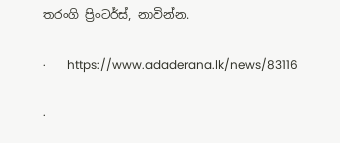තරංගි ප්‍රිංටර්ස්, නාවින්න.

·       https://www.adaderana.lk/news/83116

·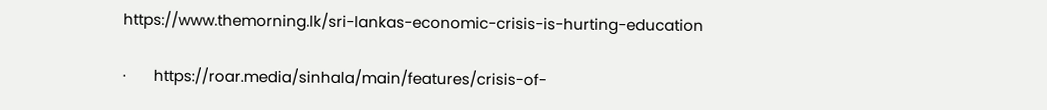https://www.themorning.lk/sri-lankas-economic-crisis-is-hurting-education

·       https://roar.media/sinhala/main/features/crisis-of-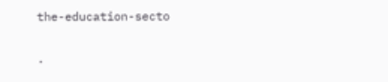the-education-secto

·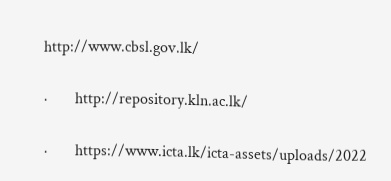http://www.cbsl.gov.lk/

·       http://repository.kln.ac.lk/

·       https://www.icta.lk/icta-assets/uploads/2022